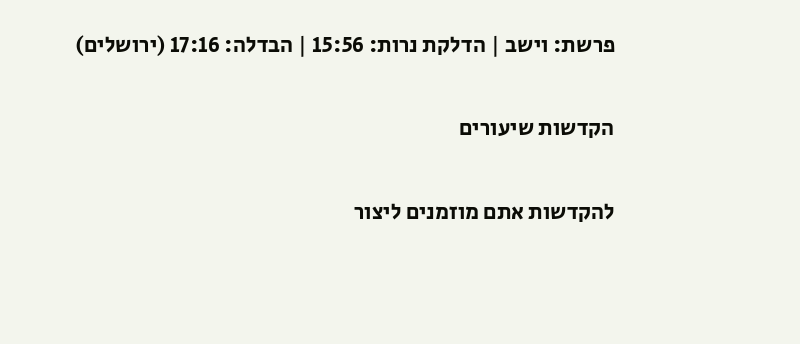פרשת: וישב | הדלקת נרות: 15:56 | הבדלה: 17:16 (ירושלים)

הקדשות שיעורים

להקדשות אתם מוזמנים ליצור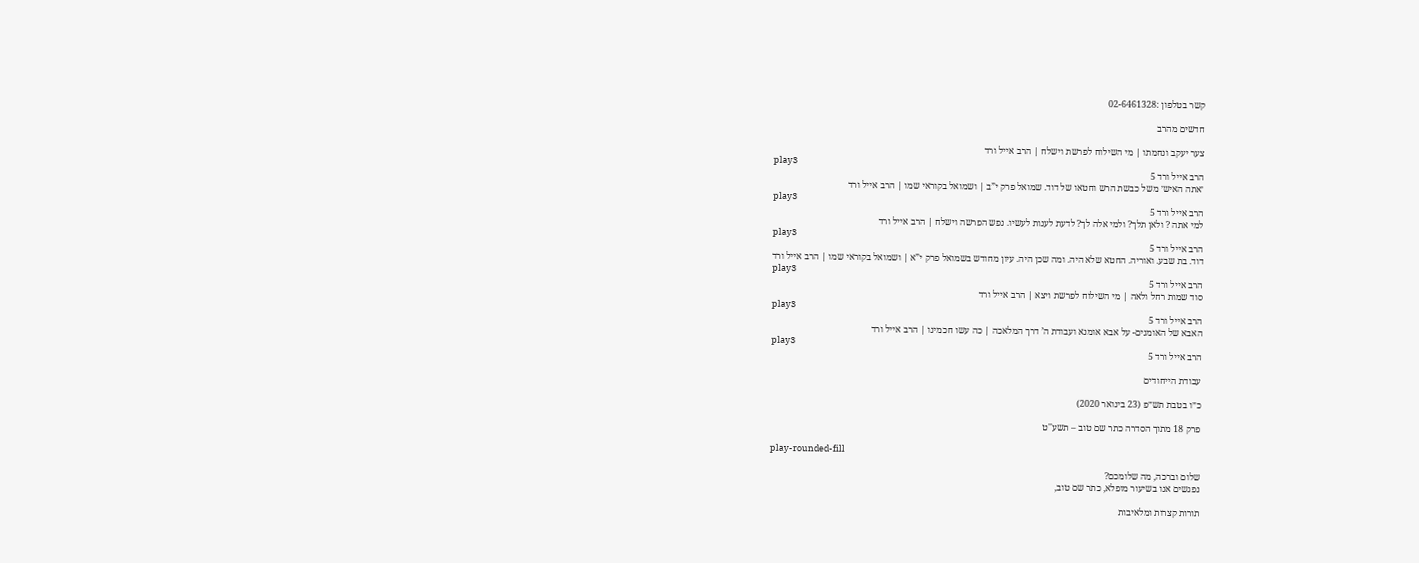קשר בטלפון :02-6461328

חדשים מהרב

צער יעקב ונחמתו | מי השילוח לפרשת וישלח | הרב אייל ורד
play3
הרב אייל ורד 5
׳אתה האיש׳ משל כבשת הרש וחטאו של דוד. שמואל פרק י”ב | ושמואל בקוראי שמו | הרב אייל ורד
play3
הרב אייל ורד 5
למי אתה ? ולאן תלך? ולמי אלה לך? לדעת לענות לעשיו. נפש הפרשה וישלח | הרב אייל ורד
play3
הרב אייל ורד 5
דוד. בת שבע. ואוריה. החטא שלא היה. ומה שכן היה. עיון מחודש בשמואל פרק י”א | ושמואל בקוראי שמו | הרב אייל ורד
play3
הרב אייל ורד 5
סוד שמות רחל ולאה | מי השילוח לפרשת ויצא | הרב אייל ורד
play3
הרב אייל ורד 5
האבא של האומנים- על אבא אומנא ועבודת ה’ דרך המלאכה | כה עשו חכמינו | הרב אייל ורד
play3
הרב אייל ורד 5

עבודת הייחודים

כ״ו בטבת תש״פ (23 בינואר 2020)

פרק 18 מתוך הסדרה כתר שם טוב – תשע''ט

play-rounded-fill

שלום וברכה, מה שלומכם?
נפגשים אנו בשיעור מופלא, כתר שם טוב,

תורות קצרות ומלאיבות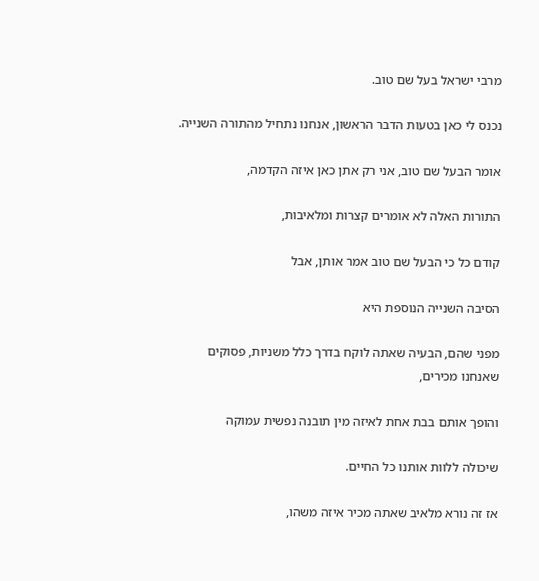מרבי ישראל בעל שם טוב.

נכנס לי כאן בטעות הדבר הראשון, אנחנו נתחיל מהתורה השנייה.

אומר הבעל שם טוב, אני רק אתן כאן איזה הקדמה,

התורות האלה לא אומרים קצרות ומלאיבות,

קודם כל כי הבעל שם טוב אמר אותן, אבל

הסיבה השנייה הנוספת היא

מפני שהם, הבעיה שאתה לוקח בדרך כלל משניות, פסוקים שאנחנו מכירים,

והופך אותם בבת אחת לאיזה מין תובנה נפשית עמוקה

שיכולה ללוות אותנו כל החיים.

אז זה נורא מלאיב שאתה מכיר איזה משהו,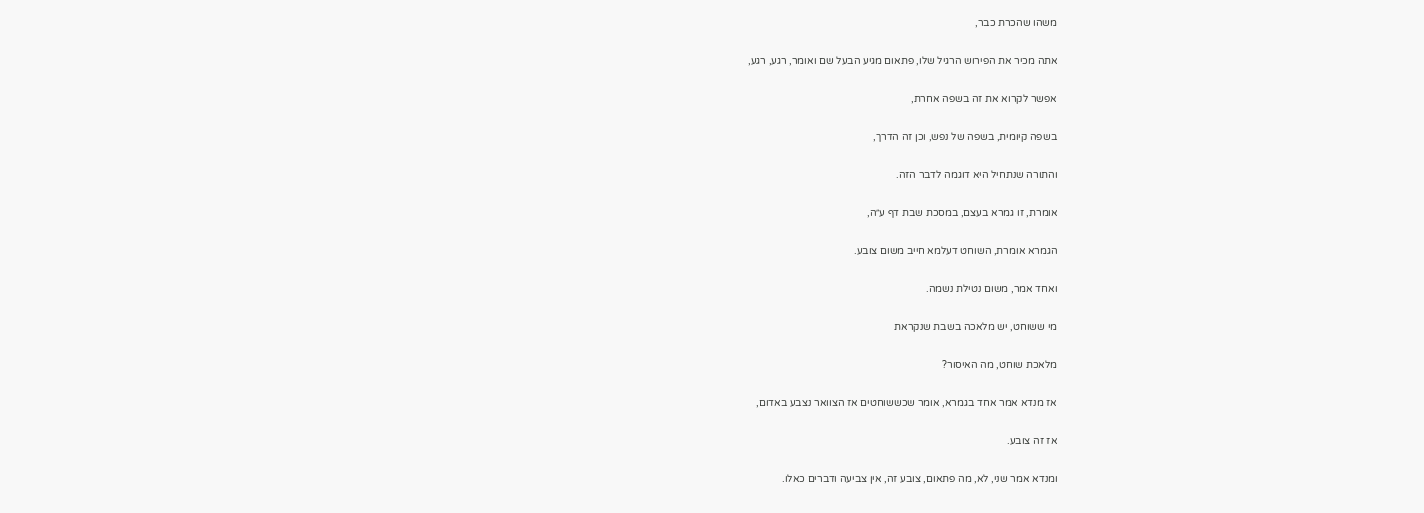משהו שהכרת כבר,

אתה מכיר את הפירוש הרגיל שלו, פתאום מגיע הבעל שם ואומר, רגע, רגע,

אפשר לקרוא את זה בשפה אחרת,

בשפה קיומית, בשפה של נפש, וכן זה הדרך,

והתורה שנתחיל היא דוגמה לדבר הזה.

אומרת, זו גמרא בעצם, במסכת שבת דף ע״ה,

הגמרא אומרת, השוחט דעלמא חייב משום צובע.

ואחד אמר, משום נטילת נשמה.

מי ששוחט, יש מלאכה בשבת שנקראת

מלאכת שוחט, מה האיסור?

אז מנדא אמר אחד בגמרא, אומר שכששוחטים אז הצוואר נצבע באדום,

אז זה צובע.

ומנדא אמר שני, לא, מה פתאום, צובע זה, אין צביעה ודברים כאלו.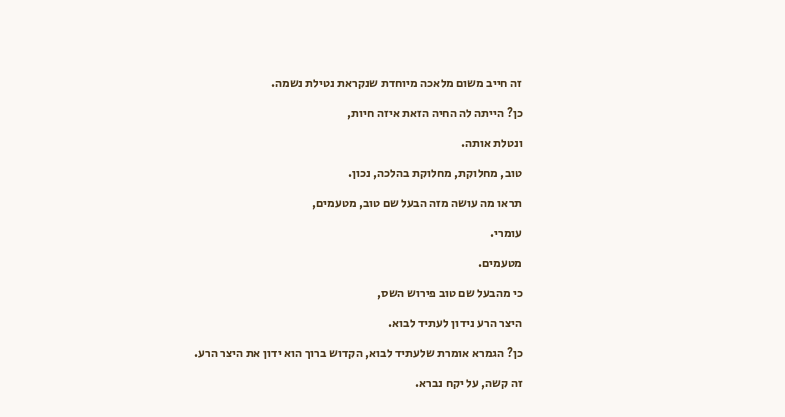זה חייב משום מלאכה מיוחדת שנקראת נטילת נשמה.

כן? הייתה לה החיה הזאת איזה חיות,

ונטלת אותה.

טוב, מחלוקת, מחלוקת בהלכה, נכון.

תראו מה עושה מזה הבעל שם טוב, מטעמים,

עומרי.

מטעמים.

כי מהבעל שם טוב פירוש השס,

היצר הרע נידון לעתיד לבוא.

כן? הגמרא אומרת שלעתיד לבוא, הקדוש ברוך הוא ידון את היצר הרע.

זה קשה, על יקח נברא.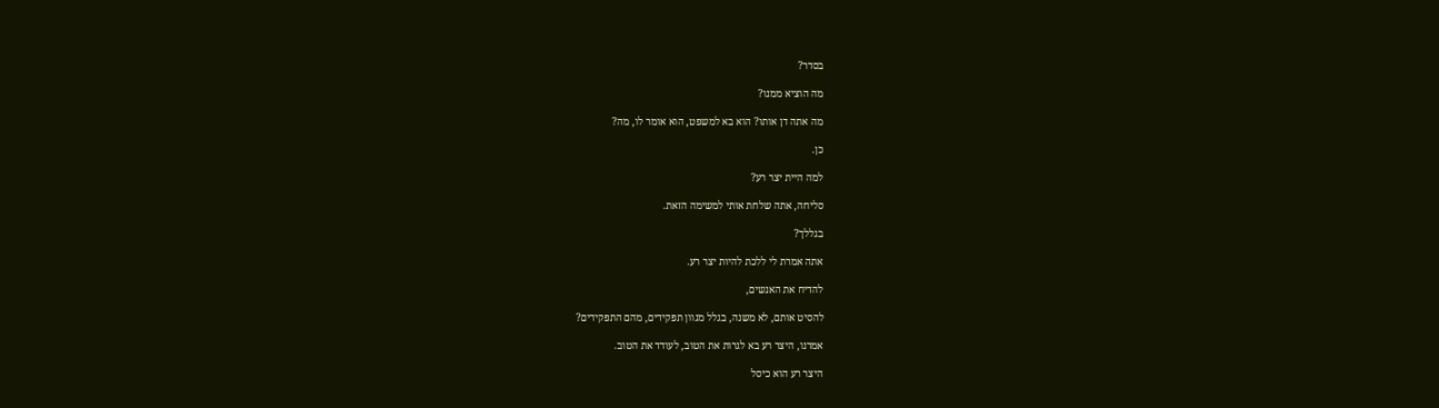בסדר?

מה הוציא ממנו?

מה אתה דן אותו? הוא בא למשפט, הוא אומר לו, מה?

כן.

למה היית יצר רע?

סליחה, אתה שלחת אותי למשימה הזאת.

בגללך?

אתה אמרת לי ללכת להיות יצר רע.

להדיח את האנשים,

להסיט אותם, לא משנה, בגלל מגוון תפקידים, מהם התפקידים?

אמרנו, היצר רע בא לגרות את הטוב, לעודד את הטוב.

היצר רע הוא כיסל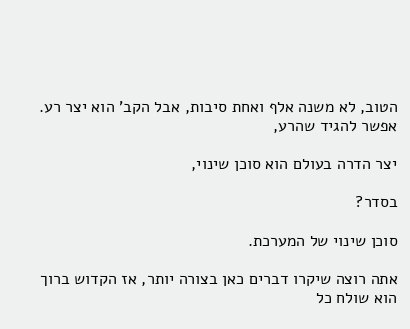הטוב, לא משנה אלף ואחת סיבות, אבל הקב' הוא יצר רע. אפשר להגיד שהרע,

יצר הדרה בעולם הוא סוכן שינוי,

בסדר?

סוכן שינוי של המערכת.

אתה רוצה שיקרו דברים כאן בצורה יותר, אז הקדוש ברוך הוא שולח כל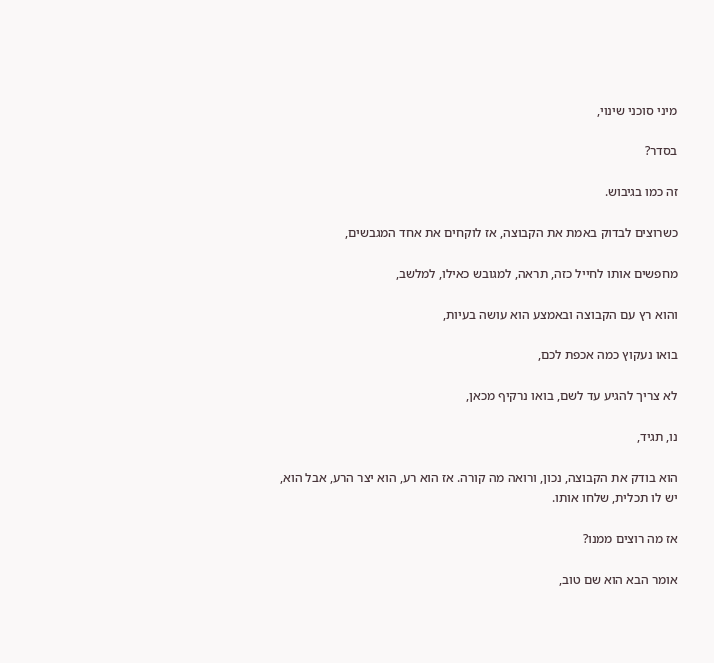מיני סוכני שינוי,

בסדר?

זה כמו בגיבוש.

כשרוצים לבדוק באמת את הקבוצה, אז לוקחים את אחד המגבשים,

מחפשים אותו לחייל כזה, תראה, למגובש כאילו, למלשב,

והוא רץ עם הקבוצה ובאמצע הוא עושה בעיות,

בואו נעקוץ כמה אכפת לכם,

לא צריך להגיע עד לשם, בואו נרקיף מכאן,

נו, תגיד,

הוא בודק את הקבוצה, נכון, ורואה מה קורה. אז הוא רע, הוא יצר הרע, אבל הוא, יש לו תכלית, שלחו אותו.

אז מה רוצים ממנו?

אומר הבא הוא שם טוב,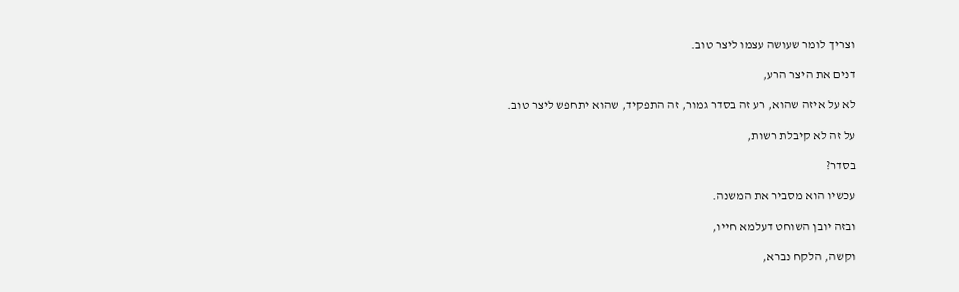וצריך לומר שעושה עצמו ליצר טוב.

דנים את היצר הרע,

לא על איזה שהוא, רע זה בסדר גמור, זה התפקיד, שהוא יתחפש ליצר טוב.

על זה לא קיבלת רשות,

בסדר?

עכשיו הוא מסביר את המשנה.

ובזה יובן השוחט דעלמא חייו,

וקשה, הלקח נברא,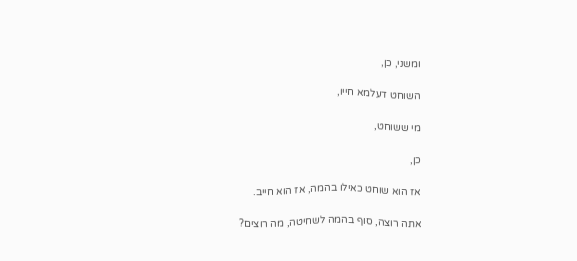ומשני, כן,

השוחט דעלמא חייו,

מי ששוחט,

כן,

אז הוא שוחט כאילו בהמה, אז הוא חייב.

אתה רוצה, סוף בהמה לשחיטה, מה רוצים?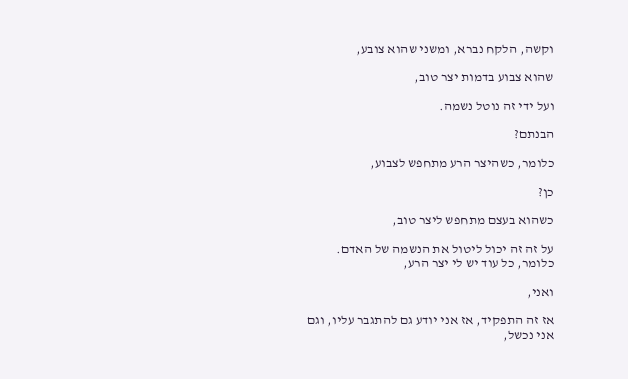וקשה, הלקח נברא, ומשני שהוא צובע,

שהוא צבוע בדמות יצר טוב,

ועל ידי זה נוטל נשמה.

הבנתם?

כלומר, כשהיצר הרע מתחפש לצבוע,

כן?

כשהוא בעצם מתחפש ליצר טוב,

על זה זה יכול ליטול את הנשמה של האדם. כלומר, כל עוד יש לי יצר הרע,

ואני,

אז זה התפקיד, אז אני יודע גם להתגבר עליו, וגם אני נכשל,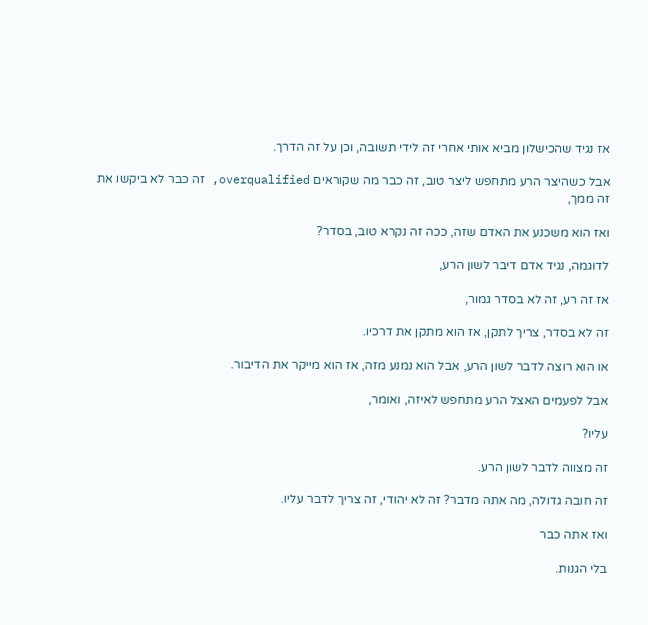אז נגיד שהכישלון מביא אותי אחרי זה לידי תשובה, וכן על זה הדרך.

אבל כשהיצר הרע מתחפש ליצר טוב, זה כבר מה שקוראים overqualified, זה כבר לא ביקשו את זה ממך,

ואז הוא משכנע את האדם שזה, ככה זה נקרא טוב, בסדר?

לדוגמה, נגיד אדם דיבר לשון הרע,

אז זה רע, זה לא בסדר גמור,

זה לא בסדר, צריך לתקן, אז הוא מתקן את דרכיו.

או הוא רוצה לדבר לשון הרע, אבל הוא נמנע מזה, אז הוא מייקר את הדיבור.

אבל לפעמים האצל הרע מתחפש לאיזה, ואומר,

עליו?

זה מצווה לדבר לשון הרע.

זה חובה גדולה, מה אתה מדבר? זה לא יהודי, זה צריך לדבר עליו.

ואז אתה כבר

בלי הגנות.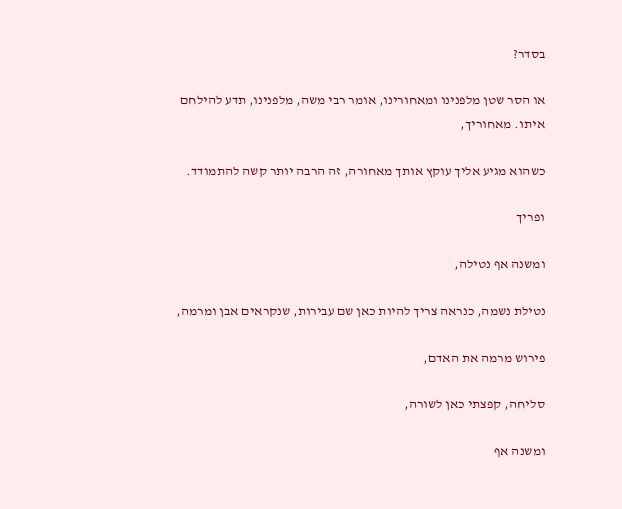בסדר?

או הסר שטן מלפנינו ומאחורינו, אומר רבי משה, מלפנינו, תדע להילחם איתו. מאחוריך,

כשהוא מגיע אליך עוקץ אותך מאחורה, זה הרבה יותר קשה להתמודד.

ופריך

ומשנה אף נטילה,

נטילת נשמה, כנראה צריך להיות כאן שם עבירות, שנקראים אבן ומרמה,

פירוש מרמה את האדם,

סליחה, קפצתי כאן לשורה,

ומשנה אף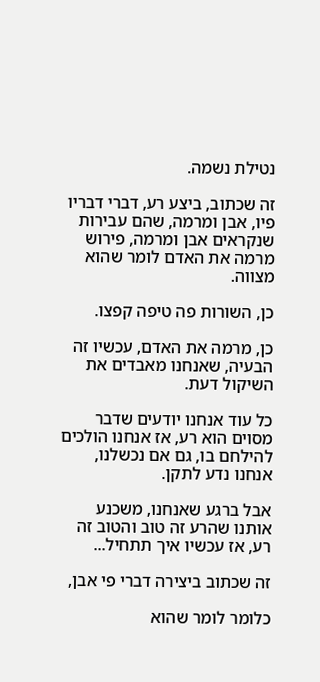נטילת נשמה.

זה שכתוב, ביצע רע, דברי דבריו פיו, אבן ומרמה, שהם עבירות שנקראים אבן ומרמה, פירוש מרמה את האדם לומר שהוא מצווה.

כן, השורות פה טיפה קפצו.

כן, מרמה את האדם, עכשיו זה הבעיה, שאנחנו מאבדים את השיקול דעת.

כל עוד אנחנו יודעים שדבר מסוים הוא רע, אז אנחנו הולכים להילחם בו, גם אם נכשלנו, אנחנו נדע לתקן.

אבל ברגע שאנחנו, משכנע אותנו שהרע זה טוב והטוב זה רע, אז עכשיו איך תתחיל...

זה שכתוב ביצירה דברי פי אבן,

כלומר לומר שהוא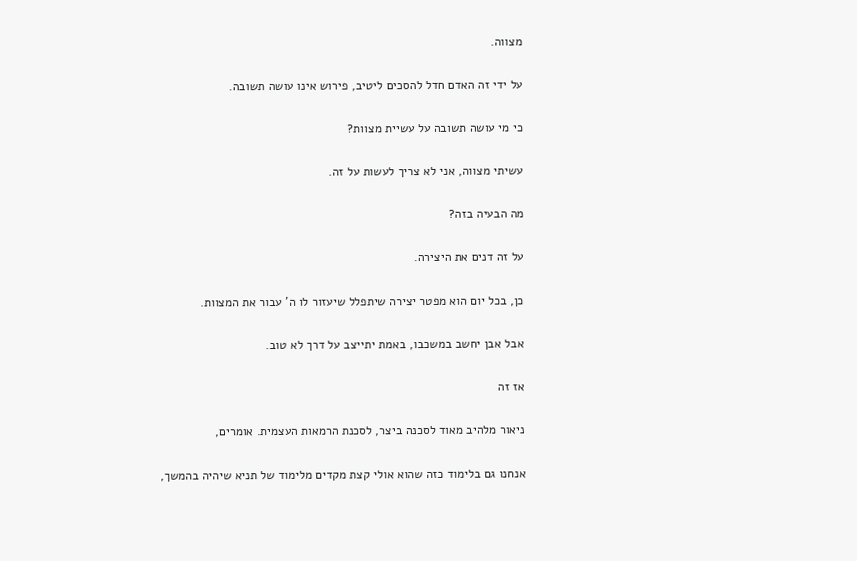מצווה.

על ידי זה האדם חדל להסכים ליטיב, פירוש אינו עושה תשובה.

כי מי עושה תשובה על עשיית מצוות?

עשיתי מצווה, אני לא צריך לעשות על זה.

מה הבעיה בזה?

על זה דנים את היצירה.

כן, בכל יום הוא מפטר יצירה שיתפלל שיעזור לו ה' עבור את המצוות.

אבל אבן יחשב במשכבו, באמת יתייצב על דרך לא טוב.

אז זה

ניאור מלהיב מאוד לסכנה ביצר, לסכנת הרמאות העצמית. אומרים,

אנחנו גם בלימוד כזה שהוא אולי קצת מקדים מלימוד של תניא שיהיה בהמשך,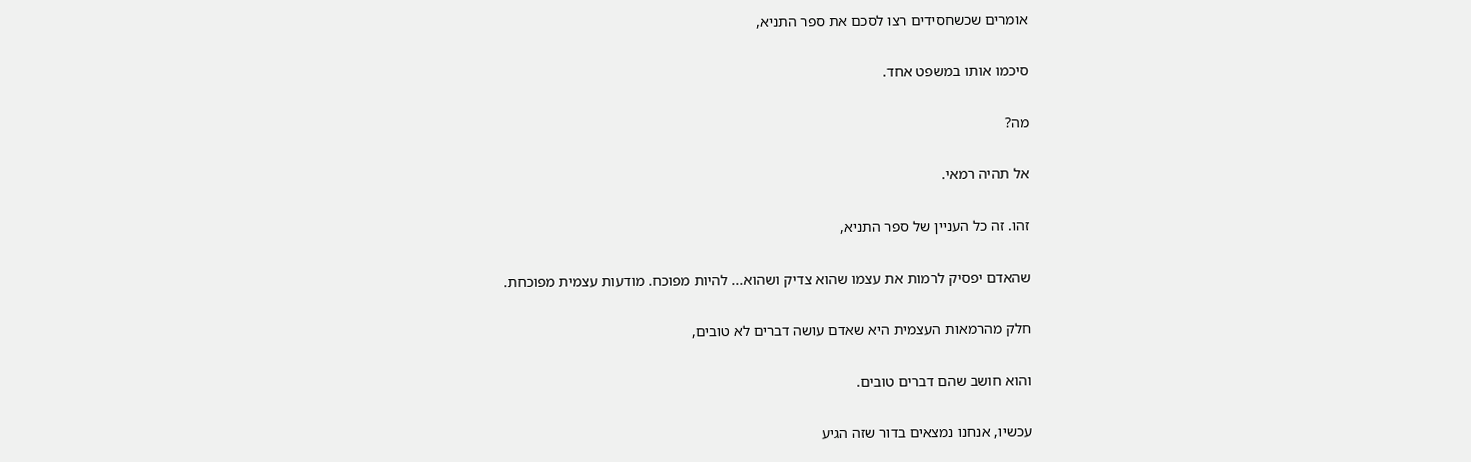אומרים שכשחסידים רצו לסכם את ספר התניא,

סיכמו אותו במשפט אחד.

מה?

אל תהיה רמאי.

זהו. זה כל העניין של ספר התניא,

שהאדם יפסיק לרמות את עצמו שהוא צדיק ושהוא... להיות מפוכח. מודעות עצמית מפוכחת.

חלק מהרמאות העצמית היא שאדם עושה דברים לא טובים,

והוא חושב שהם דברים טובים.

עכשיו, אנחנו נמצאים בדור שזה הגיע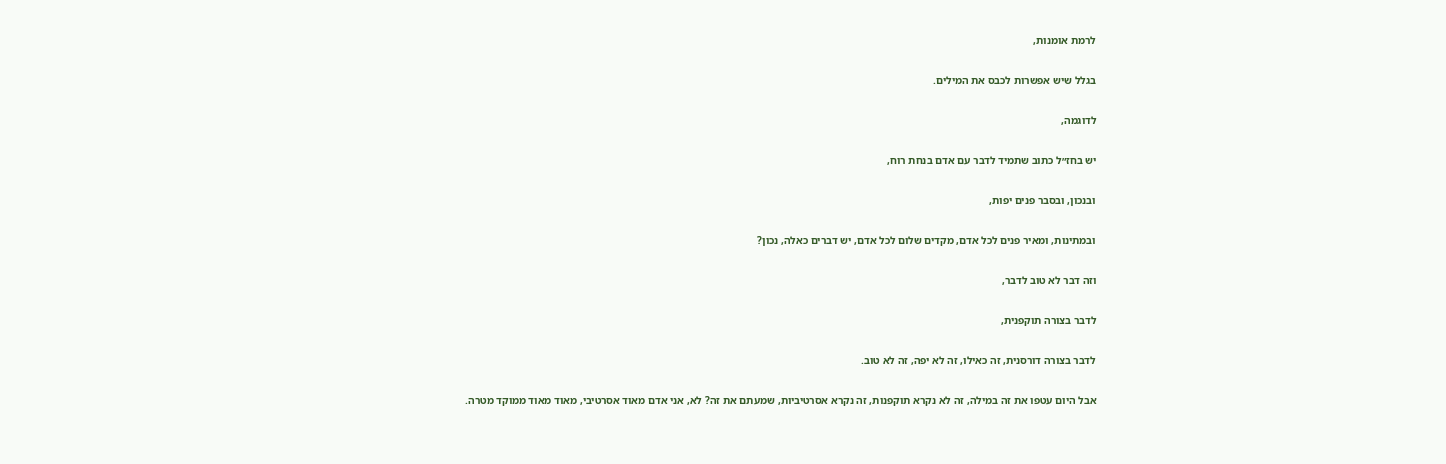לרמת אומנות,

בגלל שיש אפשרות לכבס את המילים.

לדוגמה,

יש בחז״ל כתוב שתמיד לדבר עם אדם בנחת רוח,

ובנכון, ובסבר פנים יפות,

ובמתינות, ומאיר פנים לכל אדם, מקדים שלום לכל אדם, יש דברים כאלה, נכון?

וזה דבר לא טוב לדבר,

לדבר בצורה תוקפנית,

לדבר בצורה דורסנית, זה כאילו, זה לא יפה, זה לא טוב.

אבל היום עטפו את זה במילה, זה לא נקרא תוקפנות, זה נקרא אסרטיביות, שמעתם את זה? לא, אני אדם מאוד אסרטיבי, מאוד מאוד ממוקד מטרה.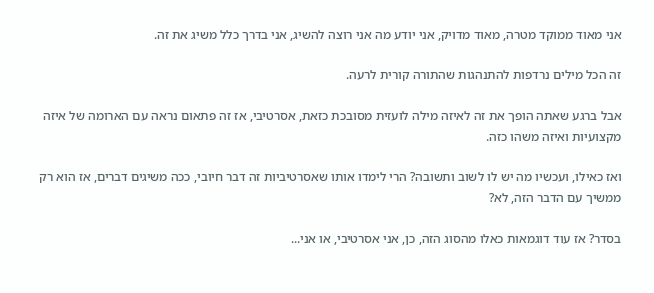אני מאוד ממוקד מטרה, מאוד מדויק, אני יודע מה אני רוצה להשיג, אני בדרך כלל משיג את זה.

זה הכל מילים נרדפות להתנהגות שהתורה קורית לרעה.

אבל ברגע שאתה הופך את זה לאיזה מילה לועזית מסובכת כזאת, אסרטיבי, אז זה פתאום נראה עם הארומה של איזה מקצועיות ואיזה משהו כזה.

ואז כאילו, ועכשיו מה יש לו לשוב ותשובה? הרי לימדו אותו שאסרטיביות זה דבר חיובי, ככה משיגים דברים, אז הוא רק ממשיך עם הדבר הזה, לא?

בסדר? אז עוד דוגמאות כאלו מהסוג הזה, כן, אני אסרטיבי, או אני...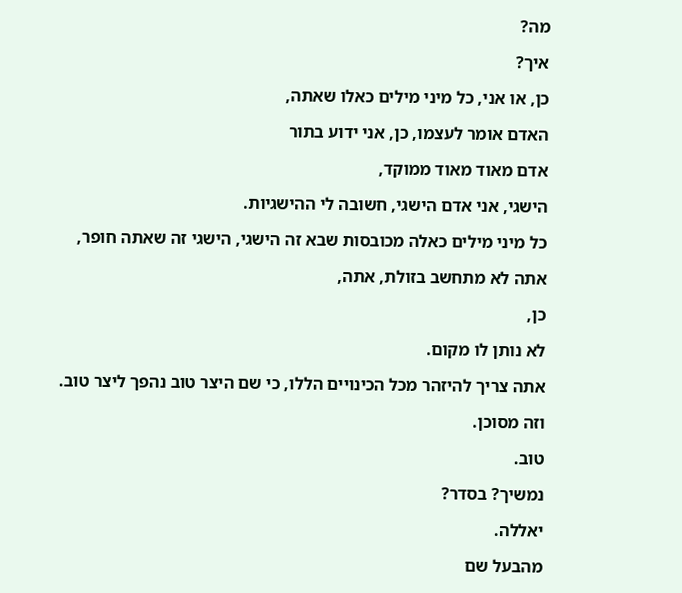מה?

איך?

כן, או אני, כל מיני מילים כאלו שאתה,

האדם אומר לעצמו, כן, אני ידוע בתור

אדם מאוד מאוד ממוקד,

הישגי, אני אדם הישגי, חשובה לי ההישגיות.

כל מיני מילים כאלה מכובסות שבא זה הישגי, הישגי זה שאתה חופר,

אתה לא מתחשב בזולת, אתה,

כן,

לא נותן לו מקום.

אתה צריך להיזהר מכל הכינויים הללו, כי שם היצר טוב נהפך ליצר טוב.

וזה מסוכן.

טוב.

נמשיך? בסדר?

יאללה.

מהבעל שם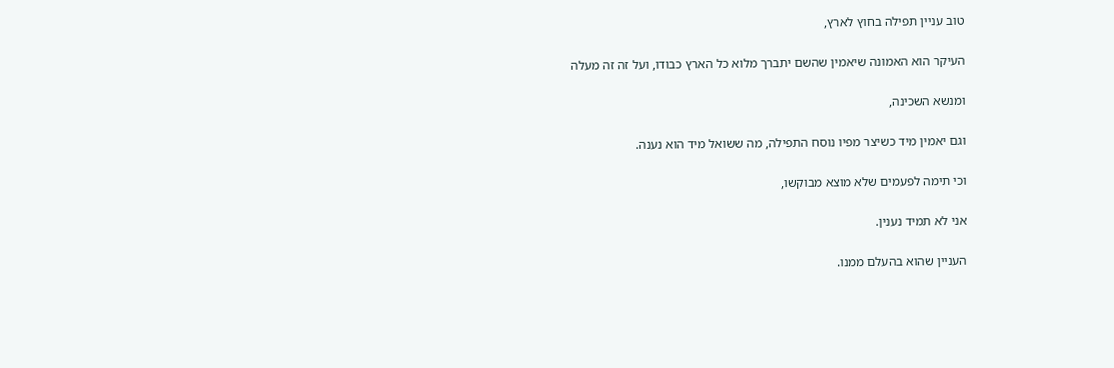טוב עניין תפילה בחוץ לארץ,

העיקר הוא האמונה שיאמין שהשם יתברך מלוא כל הארץ כבודו, ועל זה זה מעלה

ומנשא השכינה,

וגם יאמין מיד כשיצר מפיו נוסח התפילה, מה ששואל מיד הוא נענה.

וכי תימה לפעמים שלא מוצא מבוקשו,

אני לא תמיד נענין.

העניין שהוא בהעלם ממנו.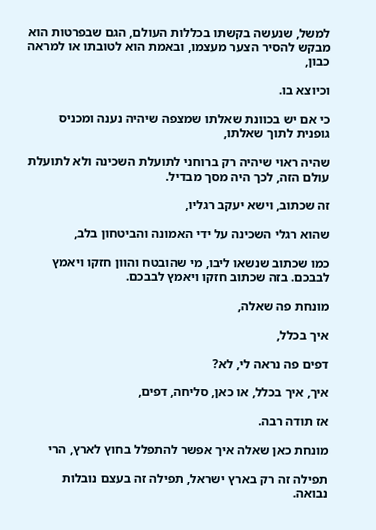למשל, שנעשה בקשתו בכללות העולם, הגם שבפרטות הוא מבקש להסיר הצער מעצמו, ובאמת הוא לטובתו או למראה כבון,

וכיוצא בו.

כי אם יש בכוונת שאלתו שמצפה שיהיה נענה ומכניס גופנית לתוך שאלתו,

שהיה ראוי שיהיה רק ברוחני לתועלת השכינה ולא לתועלת עולם הזה, לכך היה מסך מבדיל.

זה שכתוב, וישא יעקב רגליו,

שהוא רגלי השכינה על ידי האמונה והביטחון בלב,

כמו שכתוב שנשאו ליבו, מי שהובטח והוון חזקו ויאמץ לבבכם. בזה שכתוב חזקו ויאמץ לבבכם.

מונחת פה שאלה,

איך בכלל,

דפים פה נראה לי, לא?

איך, איך בכלל, או כאן, סליחה, דפים,

אז תודה רבה.

מונחת כאן שאלה איך אפשר להתפלל בחוץ לארץ, הרי

תפילה זה רק בארץ ישראל, תפילה זה בעצם נובלות נבואה.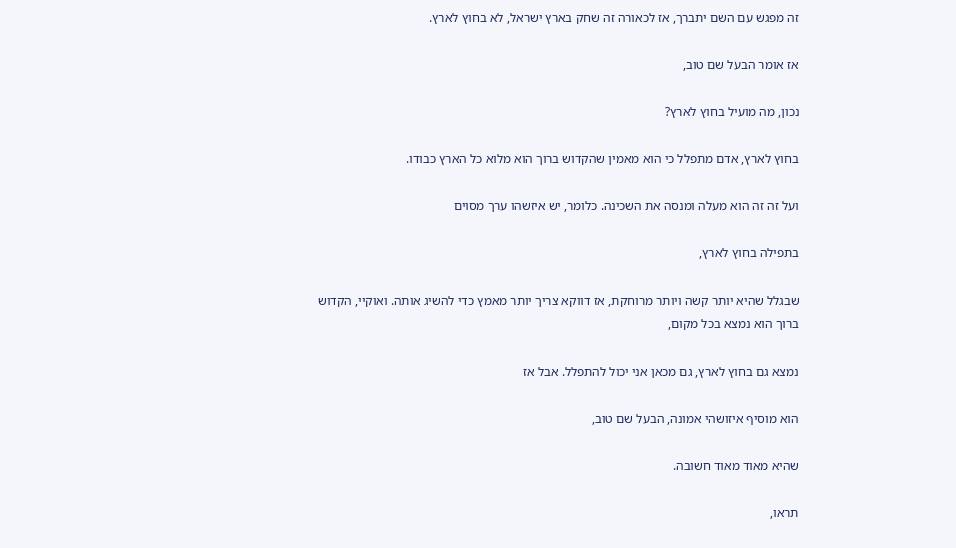זה מפגש עם השם יתברך, אז לכאורה זה שחק בארץ ישראל, לא בחוץ לארץ.

אז אומר הבעל שם טוב,

נכון, מה מועיל בחוץ לארץ?

בחוץ לארץ, אדם מתפלל כי הוא מאמין שהקדוש ברוך הוא מלוא כל הארץ כבודו.

ועל זה זה הוא מעלה ומנסה את השכינה. כלומר, יש איזשהו ערך מסוים

בתפילה בחוץ לארץ,

שבגלל שהיא יותר קשה ויותר מרוחקת, אז דווקא צריך יותר מאמץ כדי להשיג אותה. ואוקיי, הקדוש ברוך הוא נמצא בכל מקום,

נמצא גם בחוץ לארץ, גם מכאן אני יכול להתפלל. אבל אז

הוא מוסיף איזושהי אמונה, הבעל שם טוב,

שהיא מאוד מאוד חשובה.

תראו,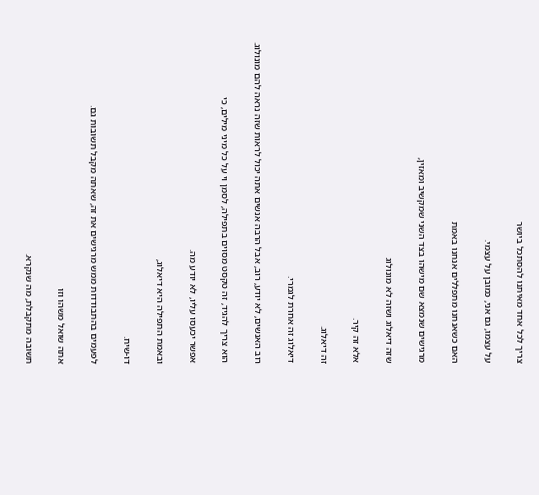צריך לכל אחד מאיתנו להסתכל ביושר

על עצמו, גם אני, כמובן על עצמי.

האם כשאנחנו מתפללים אנחנו באמת

מרגישים שנמצא שם מישהו בצד השני שמקשיב ומאזין,

שזה דיאלוג ושזה לא מונולוג

אלא זה קיר.

זה דיאלוג.

דיאלוג זה אחרת לגמרי.

רוב האנשים, לא יודע, רוב, אבל הרבה אנשים אתה יכול לראות שזה נראה להם מונולוג.

הוא צריך להגיד, זה טקסט מסוים בתפילה, לסמן וי על כל מיני מילים, כי

אפשר יכעסו עליו, לא יודע מה.

ובאמת התפילה היא דיאלוג,

דו-שיח.

לפעמים בהתבודדות ממש מרגישים את זה, שאתה מקבל תשובות גם.

אתה שואל משהו וזו

תשובה מתקבלת, מה שנקרא.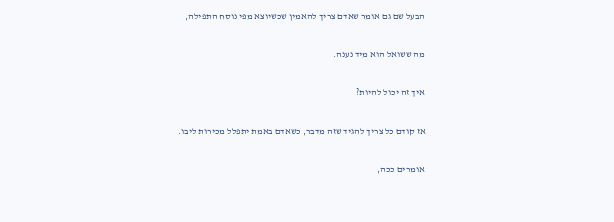הבעל שם גם אומר שאדם צריך להאמין שכשיוצא מפי נוסח התפילה,

מה ששואל הוא מיד נענה.

איך זה יכול להיות?

אז קודם כל צריך להגיד שזה מדבר, כשאדם באמת יתפלל מכירות ליבו.

אומרים ככה,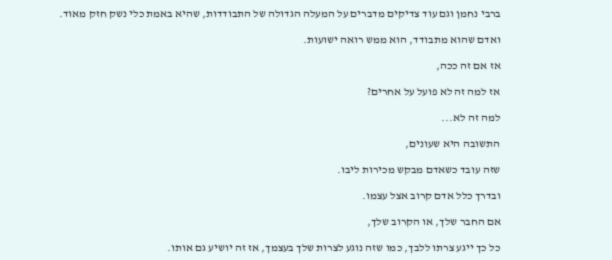ברבי נחמן וגם עוד צדיקים מדברים על המעלה הגדולה של התבודדות, שהיא באמת כלי נשק חזק מאוד.

ואדם שהוא מתבודד, הוא ממש רואה ישועות.

אז אם זה ככה,

אז למה זה לא פועל על אחרים?

למה זה לא...

התשובה היא שעונים,

שזה עובד כשאדם מבקש מכירות ליבו.

ובדרך כלל אדם קרוב אצל עצמו.

אם החבר שלך, או הקרוב שלך,

כל כך ייגע צרתו ללבך, כמו שזה נוגע לצרות שלך בעצמך, אז זה יושיע גם אותו.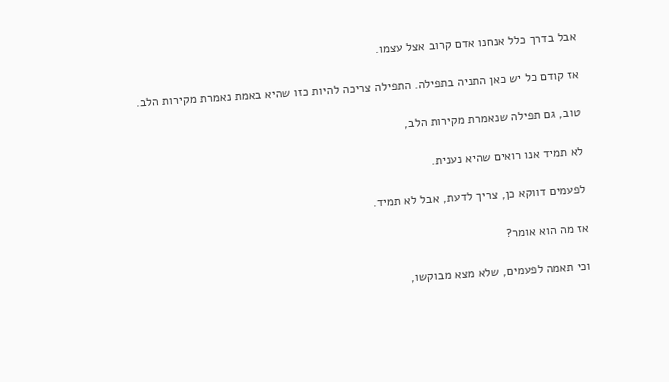אבל בדרך כלל אנחנו אדם קרוב אצל עצמו.

אז קודם כל יש כאן התניה בתפילה. התפילה צריכה להיות כזו שהיא באמת נאמרת מקירות הלב.

טוב, גם תפילה שנאמרת מקירות הלב,

לא תמיד אנו רואים שהיא נענית.

לפעמים דווקא כן, צריך לדעת, אבל לא תמיד.

אז מה הוא אומר?

וכי תאמה לפעמים, שלא מצא מבוקשו,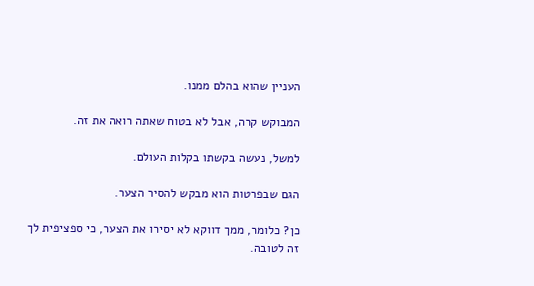העניין שהוא בהלם ממנו.

המבוקש קרה, אבל לא בטוח שאתה רואה את זה.

למשל, נעשה בקשתו בקלות העולם.

הגם שבפרטות הוא מבקש להסיר הצער.

כן? כלומר, ממך דווקא לא יסירו את הצער, כי ספציפית לך זה לטובה.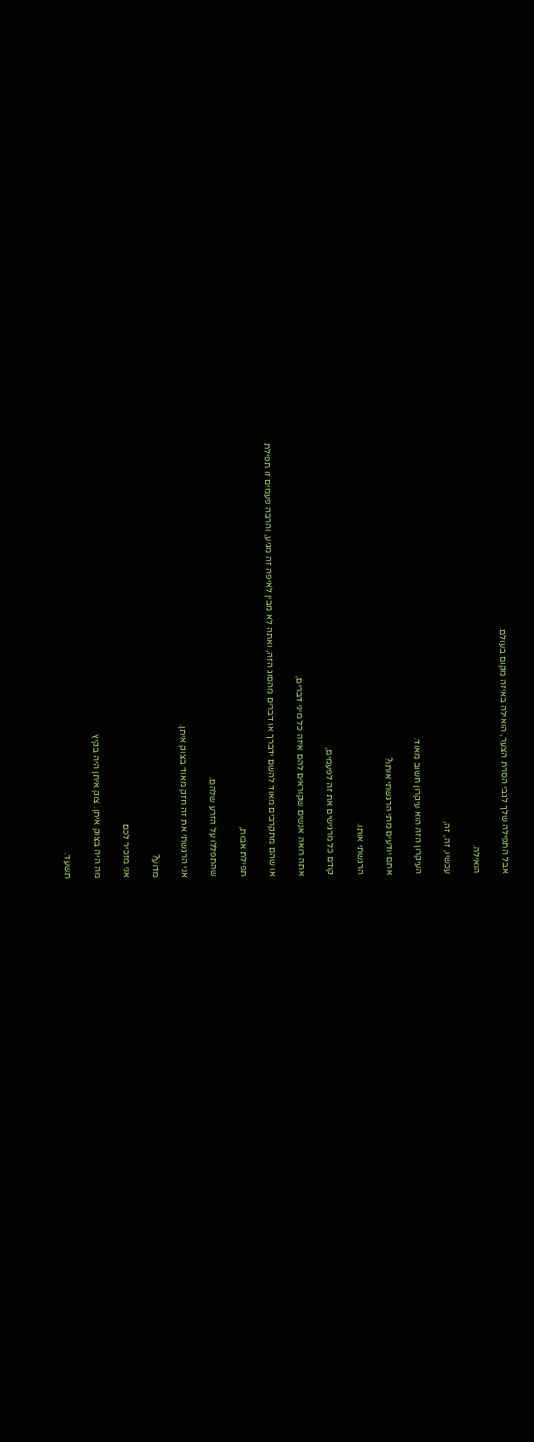אבל התפילה שלך לגבי הסרת הצער, הואילה באיזה מקום בעולם.

הואילה.

עכשיו, זה, זה,

העיקרון הזה הוא עיקרון חשוב מאוד.

אתם יודעים מתי הרגשתי אותו?

הרגשתי אותו.

קודם כל מרגישים את זה לפעמים,

אתה רואה אנשים שקוראים להם איזה כל מיני דברים,

או שהם מתקרבים מאוד להשם ידברך או דברים מהסוג הזה, ואתה לא מבין לאיפה זה מגיע, והרבה פעמים זו תפילת

תפילת אבות,

שהתפללו על הזרע שלהם.

אני הרגשתי את זה חזק מאוד בצוק איתן.

מדוע?

אני מזכיר לכם

מה היה בצוק איתן. צוק איתן היה בקיץ

תשעד.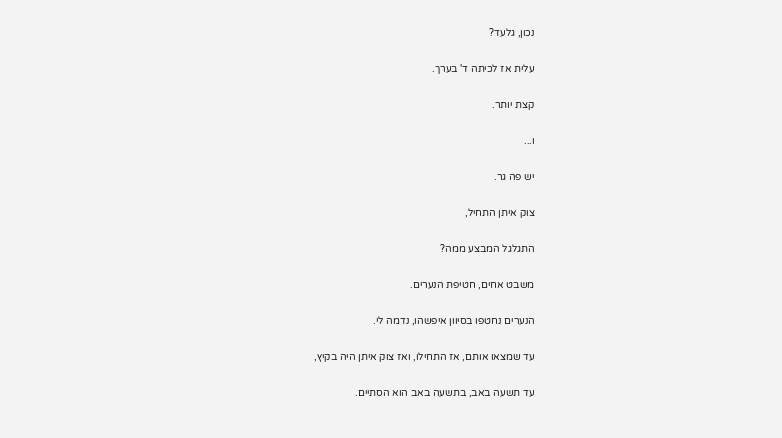נכון, גלעד?

עלית אז לכיתה ד' בערך.

קצת יותר.

ו...

יש פה גר.

צוק איתן התחיל,

התגלגל המבצע ממה?

משבט אחים, חטיפת הנערים.

הנערים נחטפו בסיוון איפשהו, נדמה לי.

עד שמצאו אותם, אז התחילו, ואז צוק איתן היה בקיץ,

עד תשעה באב, בתשעה באב הוא הסתיים.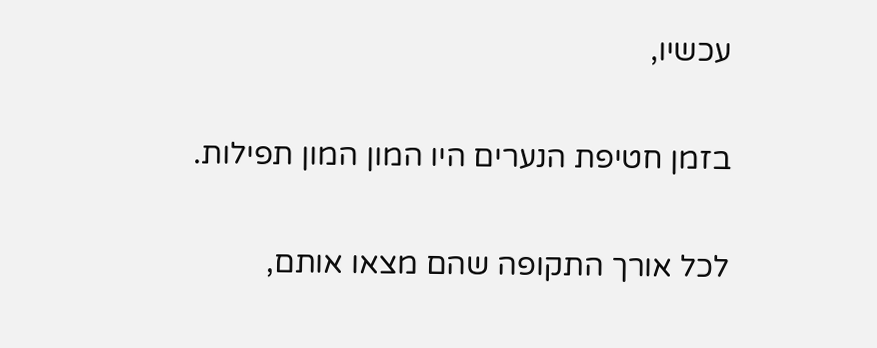עכשיו,

בזמן חטיפת הנערים היו המון המון תפילות.

לכל אורך התקופה שהם מצאו אותם,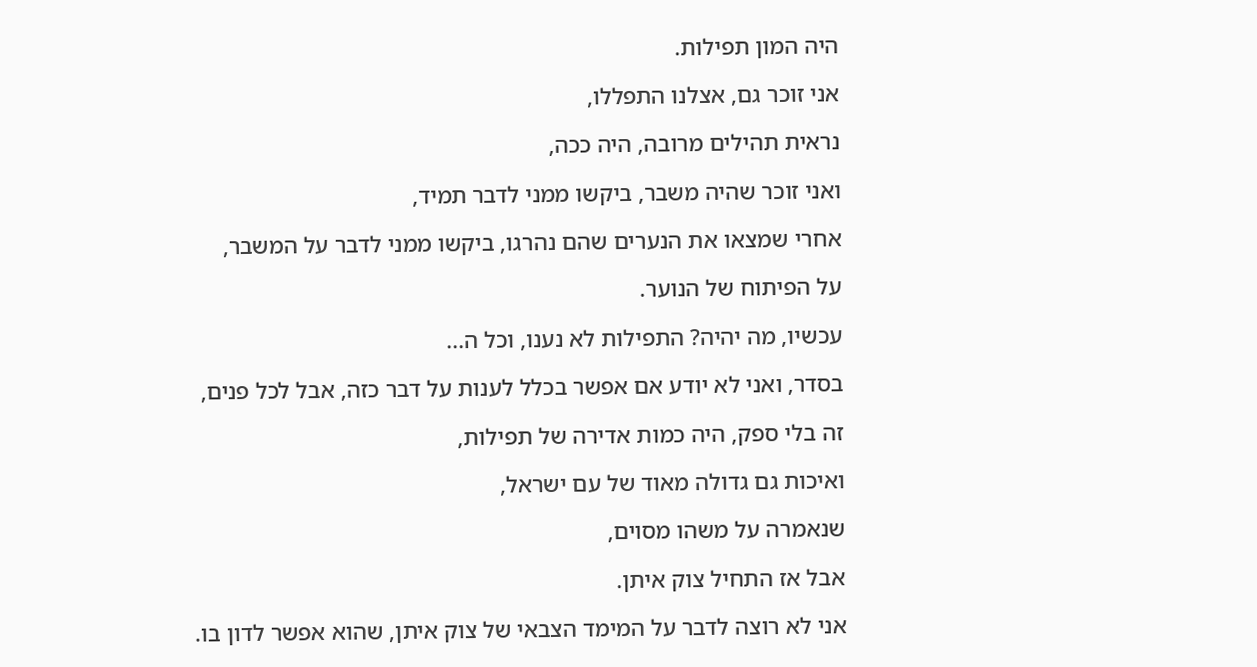היה המון תפילות.

אני זוכר גם, אצלנו התפללו,

נראית תהילים מרובה, היה ככה,

ואני זוכר שהיה משבר, ביקשו ממני לדבר תמיד,

אחרי שמצאו את הנערים שהם נהרגו, ביקשו ממני לדבר על המשבר,

על הפיתוח של הנוער.

עכשיו, מה יהיה? התפילות לא נענו, וכל ה...

בסדר, ואני לא יודע אם אפשר בכלל לענות על דבר כזה, אבל לכל פנים,

זה בלי ספק, היה כמות אדירה של תפילות,

ואיכות גם גדולה מאוד של עם ישראל,

שנאמרה על משהו מסוים,

אבל אז התחיל צוק איתן.

אני לא רוצה לדבר על המימד הצבאי של צוק איתן, שהוא אפשר לדון בו.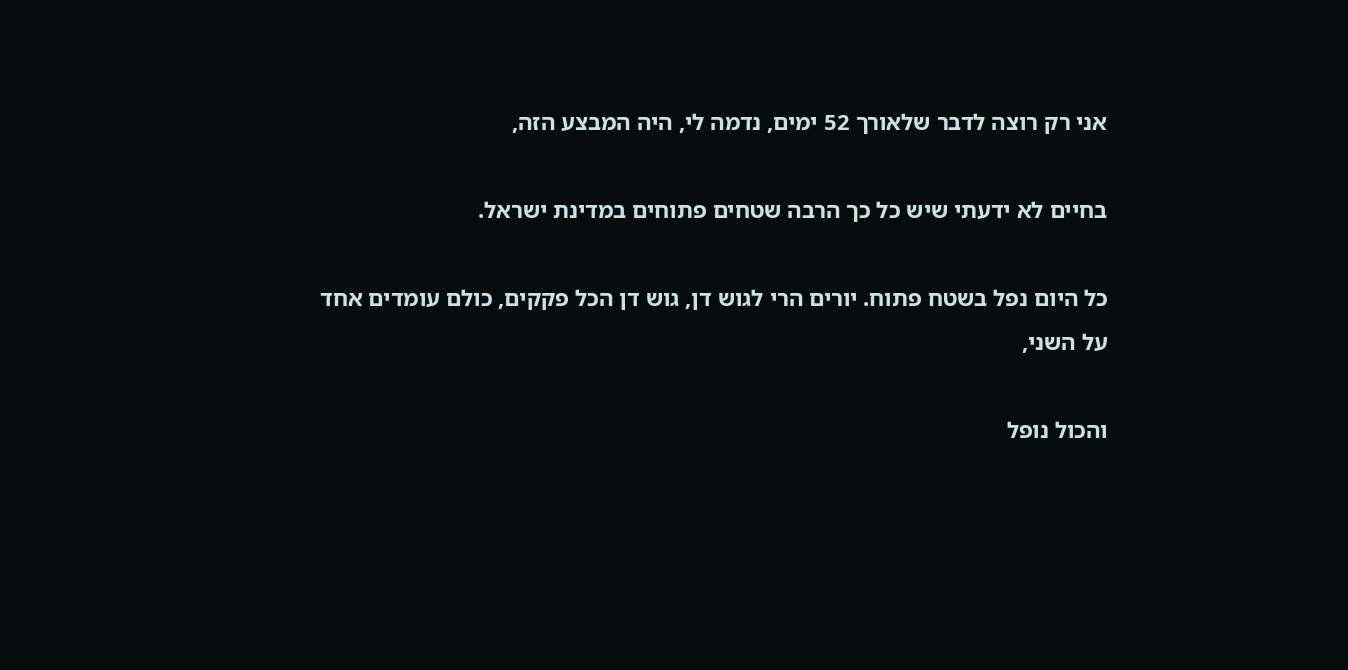אני רק רוצה לדבר שלאורך 52 ימים, נדמה לי, היה המבצע הזה,

בחיים לא ידעתי שיש כל כך הרבה שטחים פתוחים במדינת ישראל.

כל היום נפל בשטח פתוח. יורים הרי לגוש דן, גוש דן הכל פקקים, כולם עומדים אחד על השני,

והכול נופל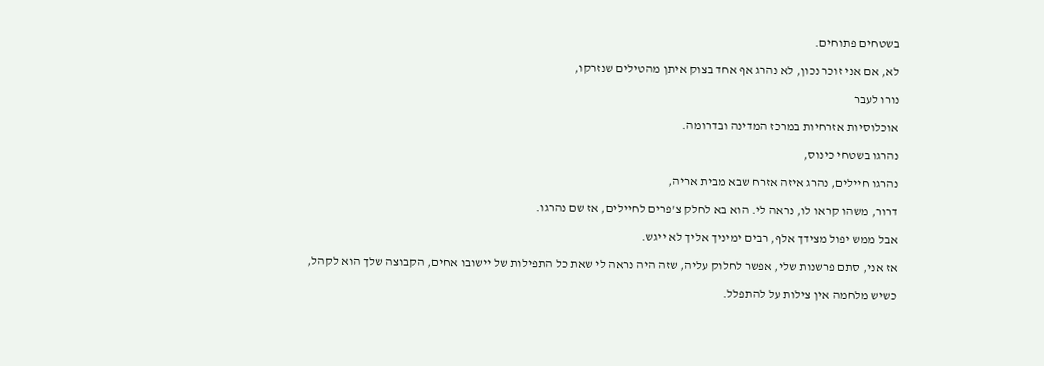בשטחים פתוחים.

לא, אם אני זוכר נכון, לא נהרג אף אחד בצוק איתן מהטילים שנזרקו,

נורו לעבר

אוכלוסיות אזרחיות במרכז המדינה ובדרומה.

נהרגו בשטחי כינוס,

נהרגו חיילים, נהרג איזה אזרח שבא מבית אריה,

דרור, משהו קראו לו, נראה לי. הוא בא לחלק צ'פרים לחיילים, אז שם נהרגו.

אבל ממש יפול מצידך אלף, רבים ימיניך אליך לא ייגש.

אז אני, סתם פרשנות שלי, אפשר לחלוק עליה, שזה היה נראה לי שאת כל התפילות של יישובו אחים, הקבוצה שלך הוא לקהל,

כשיש מלחמה אין צילות על להתפלל.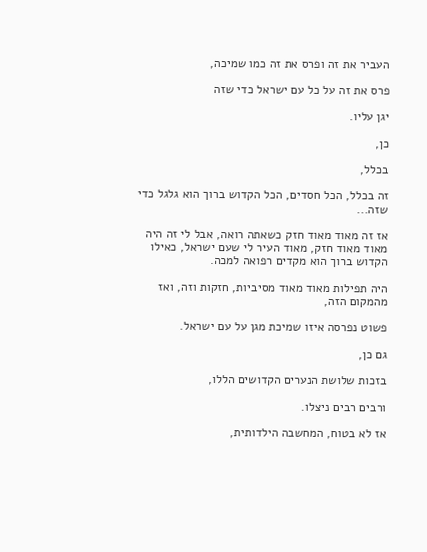העביר את זה ופרס את זה כמו שמיכה,

פרס את זה על כל עם ישראל כדי שזה

יגן עליו.

כן,

בכלל,

זה בכלל, הכל חסדים, הכל הקדוש ברוך הוא גלגל כדי שזה...

אז זה מאוד מאוד חזק כשאתה רואה, אבל לי זה היה מאוד מאוד חזק, מאוד העיר לי שעם ישראל, כאילו הקדוש ברוך הוא מקדים רפואה למכה.

היה תפילות מאוד מאוד מסיביות, חזקות וזה, ואז מהמקום הזה,

פשוט נפרסה איזו שמיכת מגן על עם ישראל.

גם כן,

בזכות שלושת הנערים הקדושים הללו,

ורבים רבים ניצלו.

אז לא בטוח, המחשבה הילדותית,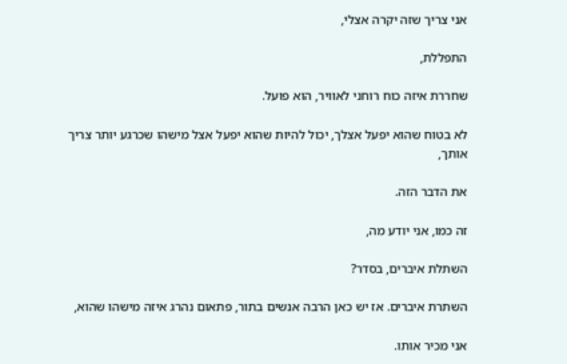אני צריך שזה יקרה אצלי,

התפללת,

שחררת איזה כוח רוחני לאוויר, הוא פועל.

לא בטוח שהוא יפעל אצלך, יכול להיות שהוא יפעל אצל מישהו שכרגע יותר צריך אותך,

את הדבר הזה.

זה כמו, אני יודע מה,

השתלת איברים, בסדר?

השתרת איברים. אז יש כאן הרבה אנשים בתור, פתאום נהרג איזה מישהו שהוא,

אני מכיר אותו.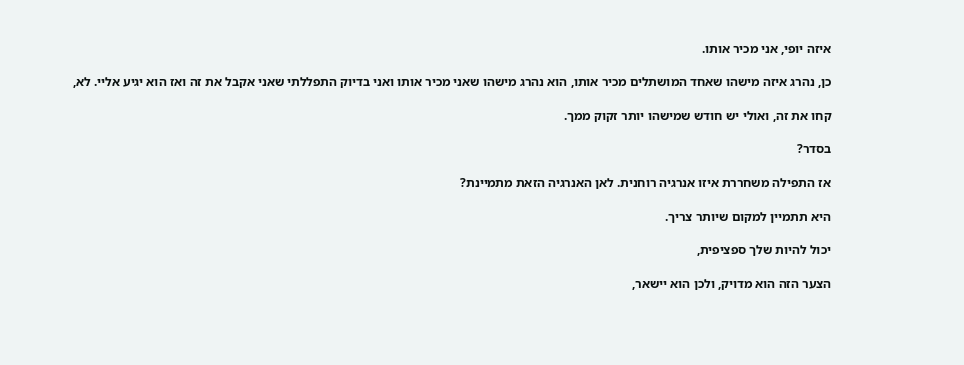איזה יופי, אני מכיר אותו.

כן, נהרג איזה מישהו שאחד המושתלים מכיר אותו, הוא נהרג מישהו שאני מכיר אותו ואני בדיוק התפללתי שאני אקבל את זה ואז הוא יגיע אליי. לא,

קחו את זה, ואולי יש חודש שמישהו יותר זקוק ממך.

בסדר?

אז התפילה משחררת איזו אנרגיה רוחנית. לאן האנרגיה הזאת מתמיינת?

היא תתמיין למקום שיותר צריך.

יכול להיות שלך ספציפית,

הצער הזה הוא מדויק, ולכן הוא יישאר,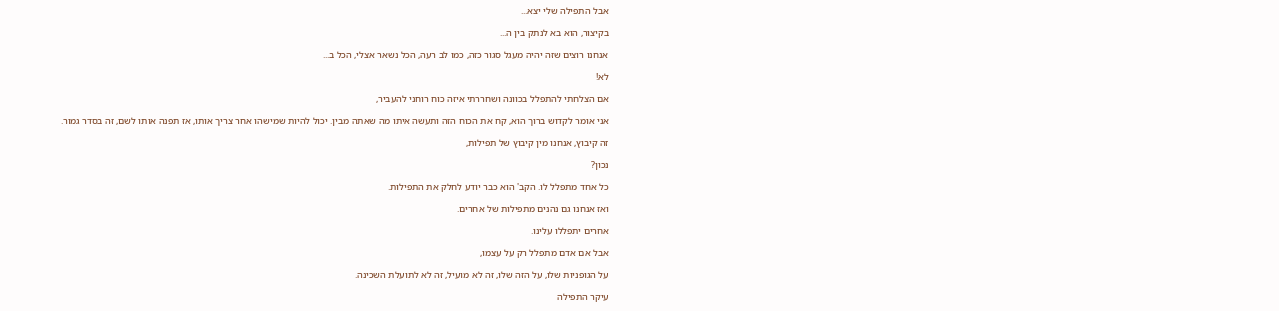אבל התפילה שלי יצא...

בקיצור, הוא בא לנתק בין ה...

אנחנו רוצים שזה יהיה מעגל סגור כזה, כמו לב רעה, הכל נשאר אצלי, הכל ב...

לא!

אם הצלחתי להתפלל בכוונה ושחררתי איזה כוח רוחני להעביר,

אני אומר לקדוש ברוך הוא, קח את הכוח הזה ותעשה איתו מה שאתה מבין. יכול להיות שמישהו אחר צריך אותו, אז תפנה אותו לשם, זה בסדר גמור.

זה קיבוץ, אנחנו מין קיבוץ של תפילות,

נכון?

כל אחד מתפלל לו. הקב' הוא כבר יודע לחלק את התפילות.

ואז אנחנו גם נהנים מתפילות של אחרים.

אחרים יתפללו עלינו.

אבל אם אדם מתפלל רק על עצמו,

על הגופניות שלו, על הזה שלו, זה לא מועיל, זה לא לתועלת השכינה.

עיקר התפילה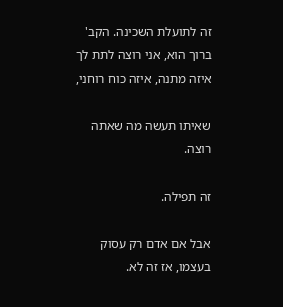זה לתועלת השכינה. הקב' ברוך הוא, אני רוצה לתת לך איזה מתנה, איזה כוח רוחני,

שאיתו תעשה מה שאתה רוצה.

זה תפילה.

אבל אם אדם רק עסוק בעצמו, אז זה לא.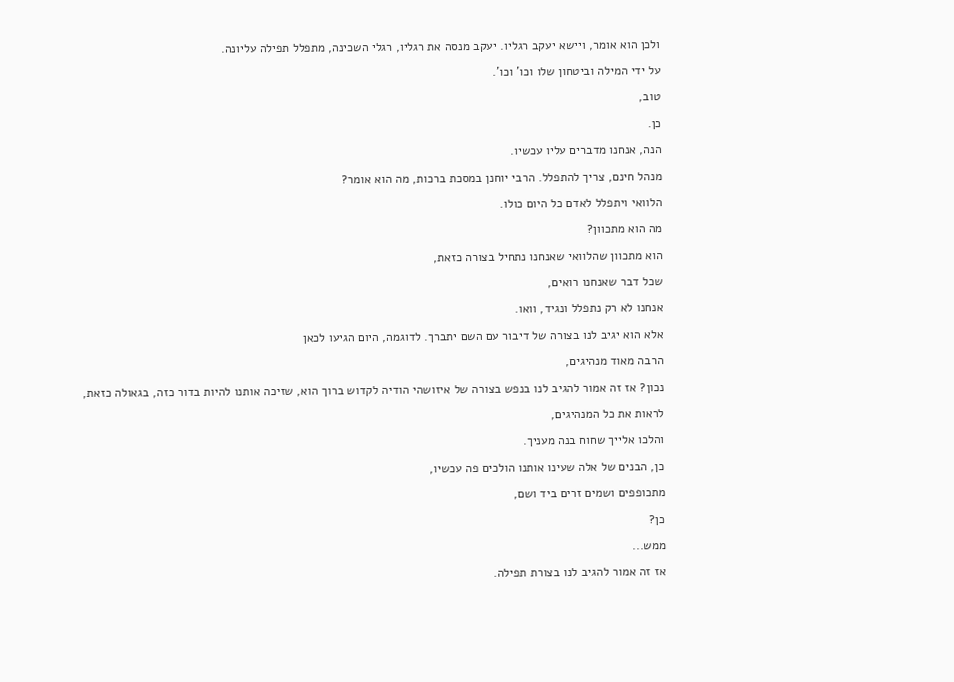ולכן הוא אומר, ויישא יעקב רגליו. יעקב מנסה את רגליו, רגלי השכינה, מתפלל תפילה עליונה.

על ידי המילה וביטחון שלו וכו' וכו'.

טוב,

כן.

הנה, אנחנו מדברים עליו עכשיו.

מנהל חינם, צריך להתפלל. הרבי יוחנן במסכת ברכות, מה הוא אומר?

הלוואי ויתפלל לאדם כל היום כולו.

מה הוא מתכוון?

הוא מתכוון שהלוואי שאנחנו נתחיל בצורה כזאת,

שכל דבר שאנחנו רואים,

אנחנו לא רק נתפלל ונגיד, וואו.

אלא הוא יגיב לנו בצורה של דיבור עם השם יתברך. לדוגמה, היום הגיעו לכאן

הרבה מאוד מנהיגים,

נכון? אז זה אמור להגיב לנו בנפש בצורה של איזושהי הודיה לקדוש ברוך הוא, שזיכה אותנו להיות בדור כזה, בגאולה כזאת,

לראות את כל המנהיגים,

והלכו אלייך שחוח בנה מעניך.

כן, הבנים של אלה שעינו אותנו הולכים פה עכשיו,

מתכופפים ושמים זרים ביד ושם,

כן?

ממש...

אז זה אמור להגיב לנו בצורת תפילה.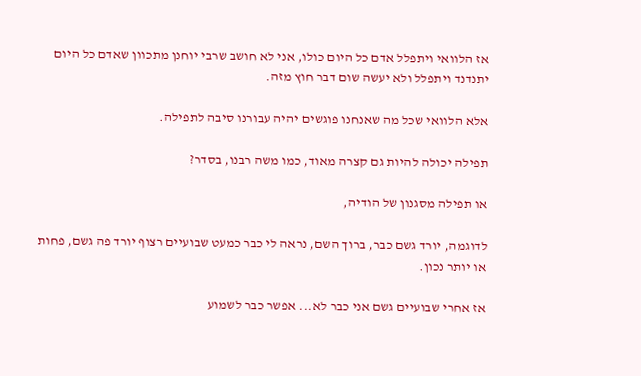אז הלוואי ויתפלל אדם כל היום כולו, אני לא חושב שרבי יוחנן מתכוון שאדם כל היום יתנדנד ויתפלל ולא יעשה שום דבר חוץ מזה.

אלא הלוואי שכל מה שאנחנו פוגשים יהיה עבורנו סיבה לתפילה.

תפילה יכולה להיות גם קצרה מאוד, כמו משה רבנו, בסדר?

או תפילה מסגנון של הודיה,

לדוגמה, יורד גשם כבר, ברוך השם, נראה לי כבר כמעט שבועיים רצוף יורד פה גשם, פחות או יותר נכון.

אז אחרי שבועיים גשם אני כבר לא... אפשר כבר לשמוע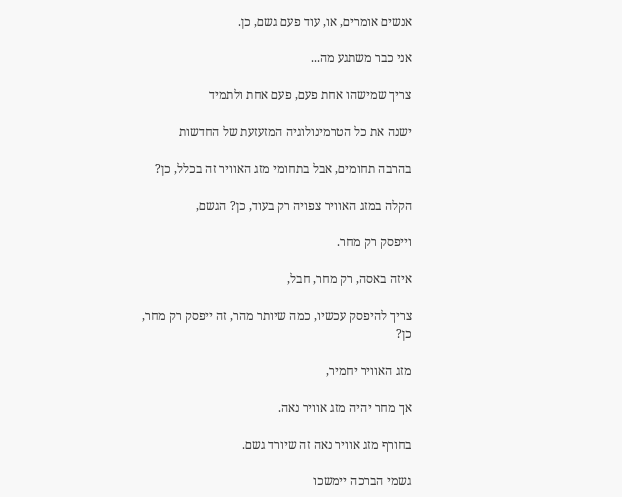אנשים אומרים, או, עוד פעם גשם, כן.

אני כבר משתגע מה...

צריך שמישהו אחת פעם, פעם אחת ולתמיד

ישנה את כל הטרמינולוגיה המזעזעת של החדשות

בהרבה תחומים, אבל בתחומי מזג האוויר זה בכלל, כן?

הקלה במזג האוויר צפויה רק בעוד, כן? הגשם,

וייפסק רק מחר.

איזה באסה, רק מחר, חבל,

צריך להיפסק עכשיו, כמה שיותר מהר, זה ייפסק רק מחר, כן?

מזג האוויר יחמיר,

אך מחר יהיה מזג אוויר נאה.

בחורף מזג אוויר נאה זה שיורד גשם.

גשמי הברכה יימשכו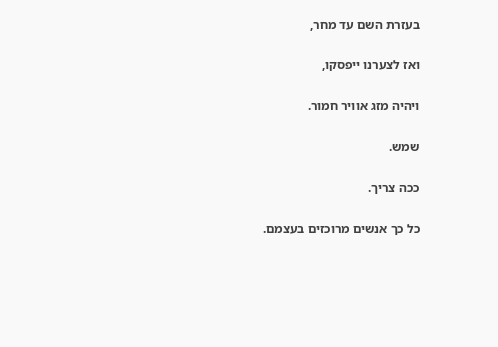בעזרת השם עד מחר,

ואז לצערנו ייפסקו,

ויהיה מזג אוויר חמור.

שמש.

ככה צריך.

כל כך אנשים מרוכזים בעצמם.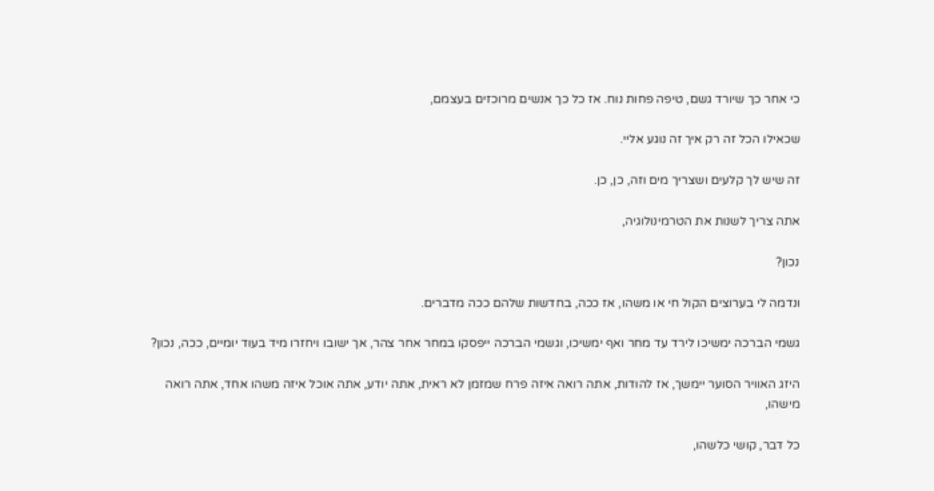כי אחר כך שיורד גשם, טיפה פחות נוח. אז כל כך אנשים מרוכזים בעצמם,

שכאילו הכל זה רק איך זה נוגע אליי.

זה שיש לך קלעים ושצריך מים וזה, כן, כן.

אתה צריך לשנות את הטרמינולוגיה,

נכון?

ונדמה לי בערוצים הקול חי או משהו, אז ככה, בחדשות שלהם ככה מדברים.

גשמי הברכה ימשיכו לירד עד מחר ואף ימשיכו, וגשמי הברכה ייפסקו במחר אחר צהר, אך ישובו ויחזרו מיד בעוד יומיים, ככה, נכון?

היזג האוויר הסוער יימשך, אז להודות, אתה רואה איזה פרח שמזמן לא ראית, אתה יודע, אתה אוכל איזה משהו אחד, אתה רואה מישהו,

כל דבר, קושי כלשהו,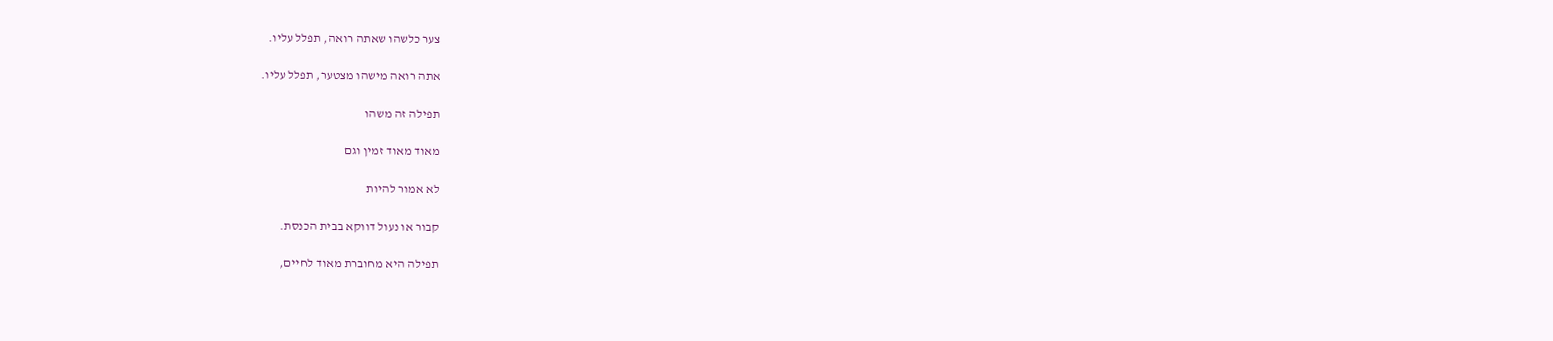צער כלשהו שאתה רואה, תפלל עליו.

אתה רואה מישהו מצטער, תפלל עליו.

תפילה זה משהו

מאוד מאוד זמין וגם

לא אמור להיות

קבור או נעול דווקא בבית הכנסת.

תפילה היא מחוברת מאוד לחיים,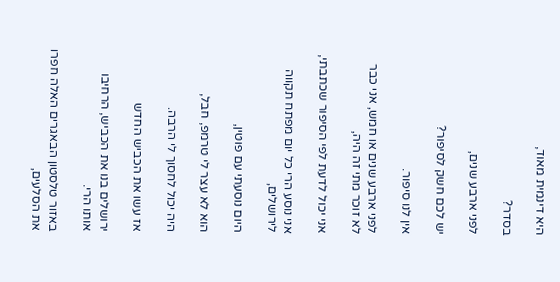היא דינמית מאוד,

בסדר?

לפני ארבע שנים,

יש לכם חשק לסיפור?

אין לנו סיפור.

לפני ארבע שנים או חמש, אני כבר לא זוכר מתי זה היה,

אני יכול לדעת לפי הסיפור שכתבתי,

אני נוסע הרי כל יום מפתח תקווה לירושלים,

היום נוסעתי עם פוטין,

הוא לא עצר לי טרמפ, חבל,

היה יכול לחסוך לי הרבה.

אז עשו את הכביש החדש

ירושלים בנו את הכביש, הרחיבו אותו הרי.

באזור טלסטון הבאגרים האלה חפרו את הסלעים,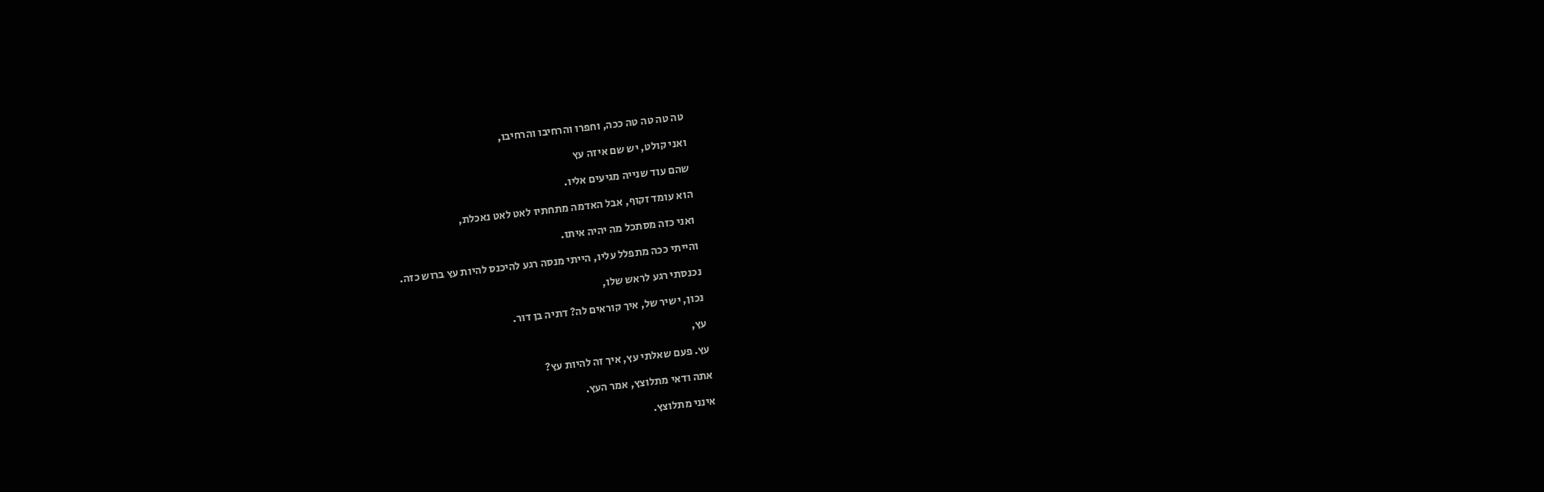טה טה טה טה ככה, וחפרו והרחיבו והרחיבו,

ואני קולט, יש שם איזה עץ

שהם עוד שנייה מגיעים אליו.

הוא עומד זקוף, אבל האדמה מתחתיו לאט לאט נאכלת,

ואני כזה מסתכל מה יהיה איתו.

והייתי ככה מתפלל עליו, הייתי מנסה רגע להיכנס להיות עץ ברוש כזה.

נכנסתי רגע לראש שלו,

נכון, ישיר של, איך קוראים לה? דתיה בן דור.

עץ,

עץ. פעם שאלתי עץ, איך זה להיות עץ?

אתה ודאי מתלוצץ, אמר העץ.

אינני מתלוצץ.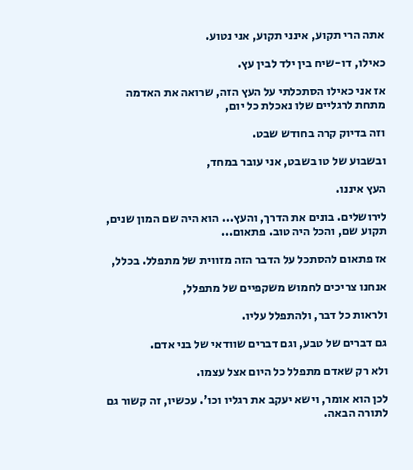אתה הרי תקוע, אינני תקוע, אני נטוע.

כאילו, דו-שיח בין ילד לבין עץ.

אז אני כאילו הסתכלתי על העץ הזה, שרואה את האדמה מתחת לרגליים שלו נאכלת כל יום,

וזה בדיוק קרה בחודש שבט.

ובשבוע של טו בשבט, אני עובר במחד,

העץ איננו.

לירושלים. בונים את הדרך, והעץ... הוא היה שם המון שנים, תקוע שם, והכל היה טוב. פתאום...

אז פתאום להסתכל על הדבר הזה מזווית של מתפלל. בכלל,

אנחנו צריכים לחמוש משקפיים של מתפלל,

ולראות כל דבר, ולהתפלל עליו.

גם דברים של טבע, וגם דברים שוודאי של בני אדם.

ולא רק שאדם מתפלל כל היום אצל עצמו.

לכן הוא אומר, וישא יעקב את רגליו וכו'. עכשיו, זה קשור גם לתורה הבאה.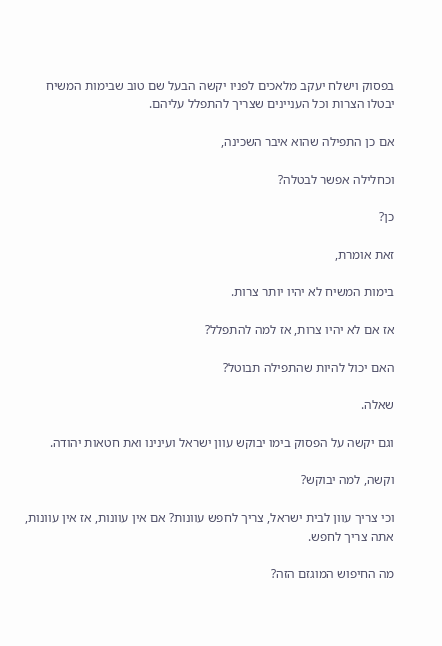בפסוק וישלח יעקב מלאכים לפניו יקשה הבעל שם טוב שבימות המשיח יבטלו הצרות וכל העניינים שצריך להתפלל עליהם.

אם כן התפילה שהוא איבר השכינה,

וכחלילה אפשר לבטלה?

כן?

זאת אומרת,

בימות המשיח לא יהיו יותר צרות.

אז אם לא יהיו צרות, אז למה להתפלל?

האם יכול להיות שהתפילה תבוטל?

שאלה.

וגם יקשה על הפסוק בימו יבוקש עוון ישראל ועינינו ואת חטאות יהודה.

וקשה, למה יבוקש?

וכי צריך עוון לבית ישראל, צריך לחפש עוונות? אם אין עוונות, אז אין עוונות, אתה צריך לחפש.

מה החיפוש המוגזם הזה?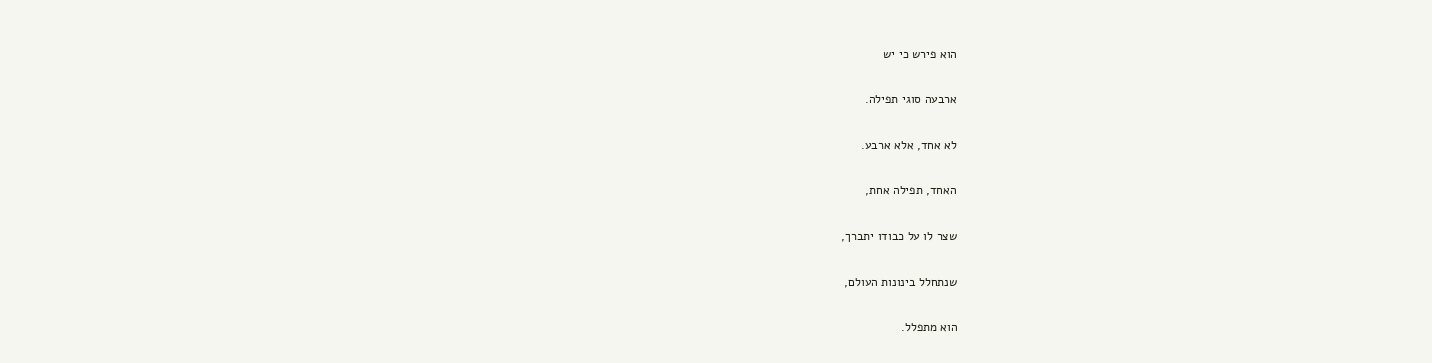הוא פירש כי יש

ארבעה סוגי תפילה.

לא אחד, אלא ארבע.

האחד, תפילה אחת,

שצר לו על כבודו יתברך,

שנתחלל בינונות העולם,

הוא מתפלל.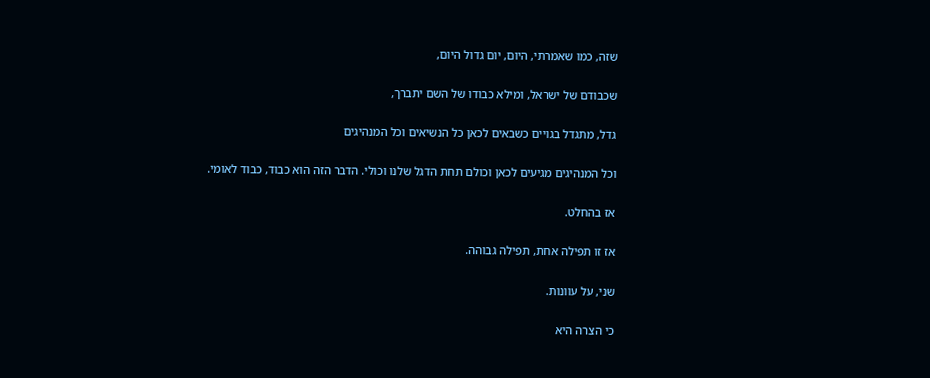שזה, כמו שאמרתי, היום, יום גדול היום,

שכבודם של ישראל, ומילא כבודו של השם יתברך,

גדל, מתגדל בגויים כשבאים לכאן כל הנשיאים וכל המנהיגים

וכל המנהיגים מגיעים לכאן וכולם תחת הדגל שלנו וכולי. הדבר הזה הוא כבוד, כבוד לאומי.

אז בהחלט.

אז זו תפילה אחת, תפילה גבוהה.

שני, על עוונות.

כי הצרה היא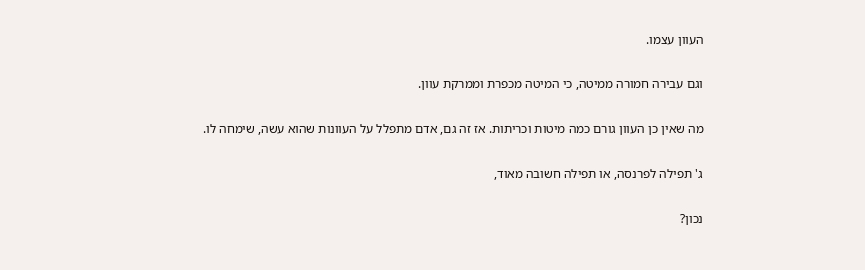העוון עצמו.

וגם עבירה חמורה ממיטה, כי המיטה מכפרת וממרקת עוון.

מה שאין כן העוון גורם כמה מיטות וכריתות. אז זה גם, אדם מתפלל על העוונות שהוא עשה, שימחה לו.

ג' תפילה לפרנסה, או תפילה חשובה מאוד,

נכון?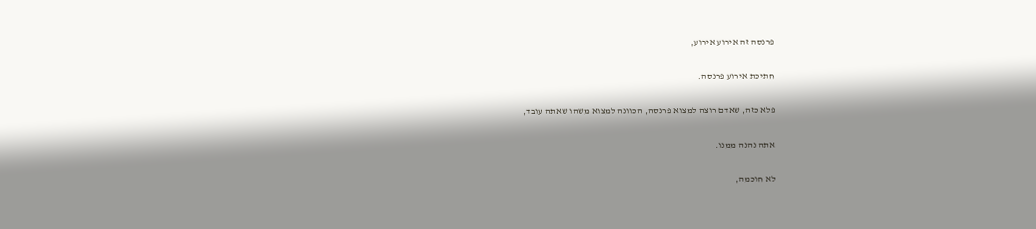פרנסה זה אירוע אירוע,

חתיכת אירוע פרנסה.

פלא כזה, שאדם רוצה למצוא פרנסה, הכוונה למצוא משהו שאתה עובד,

אתה נהנה ממנו.

לא חוכמה,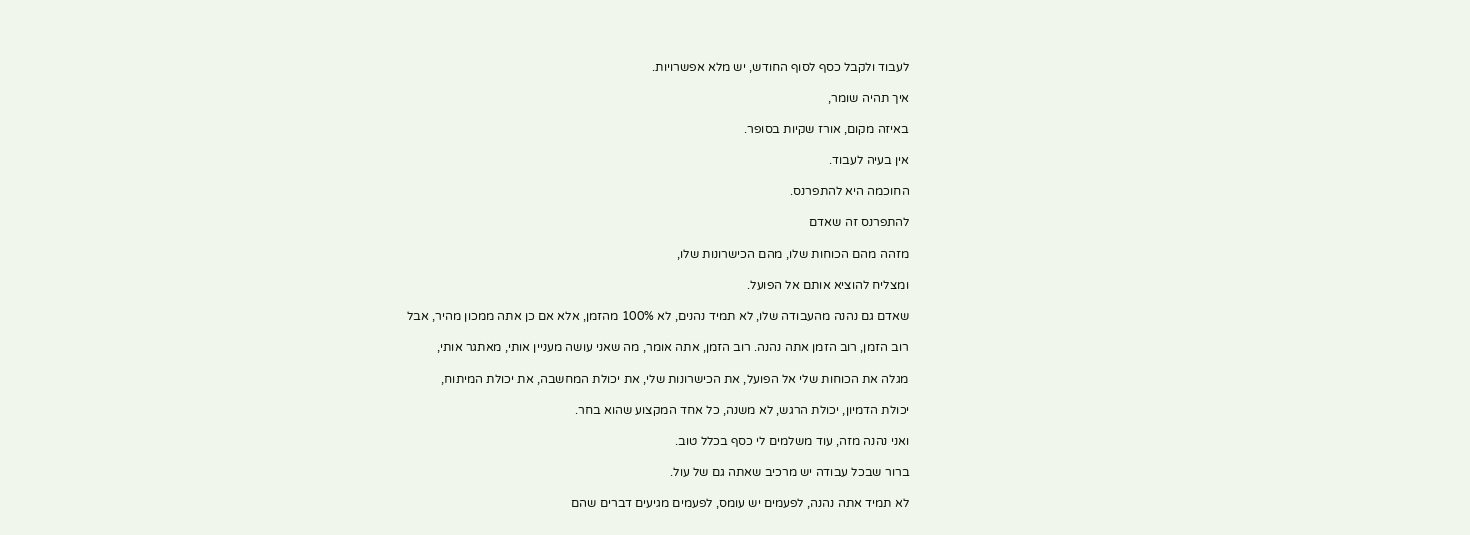לעבוד ולקבל כסף לסוף החודש, יש מלא אפשרויות.

איך תהיה שומר,

באיזה מקום, אורז שקיות בסופר.

אין בעיה לעבוד.

החוכמה היא להתפרנס.

להתפרנס זה שאדם

מזהה מהם הכוחות שלו, מהם הכישרונות שלו,

ומצליח להוציא אותם אל הפועל.

שאדם גם נהנה מהעבודה שלו, לא תמיד נהנים, לא 100% מהזמן, אלא אם כן אתה ממכון מהיר, אבל

רוב הזמן, רוב הזמן אתה נהנה. רוב הזמן, אתה אומר, מה שאני עושה מעניין אותי, מאתגר אותי,

מגלה את הכוחות שלי אל הפועל, את הכישרונות שלי, את יכולת המחשבה, את יכולת המיתוח,

יכולת הדמיון, יכולת הרגש, לא משנה, כל אחד המקצוע שהוא בחר.

ואני נהנה מזה, עוד משלמים לי כסף בכלל טוב.

ברור שבכל עבודה יש מרכיב שאתה גם של עול.

לא תמיד אתה נהנה, לפעמים יש עומס, לפעמים מגיעים דברים שהם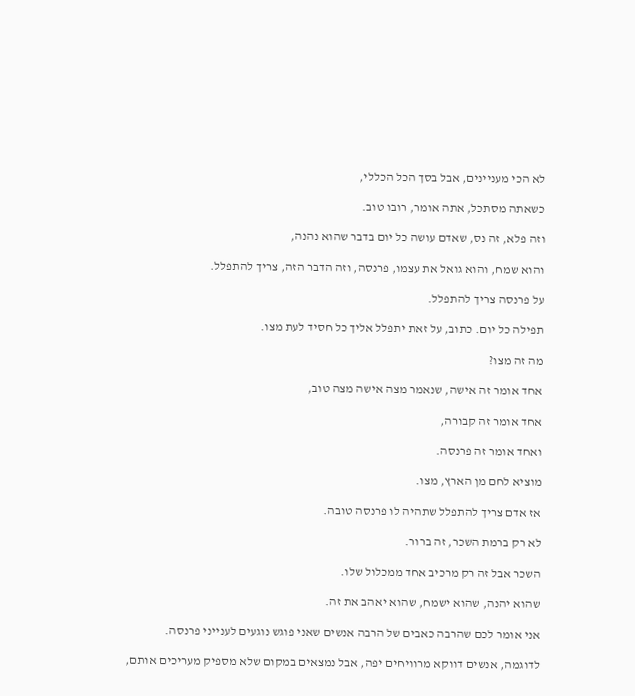לא הכי מעניינים, אבל בסך הכל הכללי,

כשאתה מסתכל, אתה אומר, רובו טוב.

וזה פלא, זה נס, שאדם עושה כל יום בדבר שהוא נהנה,

והוא שמח, והוא גואל את עצמו, פרנסה, וזה הדבר הזה, צריך להתפלל.

על פרנסה צריך להתפלל.

תפילה כל יום. כתוב, על זאת יתפלל אליך כל חסיד לעת מצו.

מה זה מצו?

אחד אומר זה אישה, שנאמר מצה אישה מצה טוב,

אחד אומר זה קבורה,

ואחד אומר זה פרנסה.

מוציא לחם מן הארץ, מצו.

אז אדם צריך להתפלל שתהיה לו פרנסה טובה.

לא רק ברמת השכר, זה ברור.

השכר אבל זה רק מרכיב אחד ממכלול שלו.

שהוא יהנה, שהוא ישמח, שהוא יאהב את זה.

אני אומר לכם שהרבה כאבים של הרבה אנשים שאני פוגש נוגעים לענייני פרנסה.

לדוגמה, אנשים דווקא מרוויחים יפה, אבל נמצאים במקום שלא מספיק מעריכים אותם,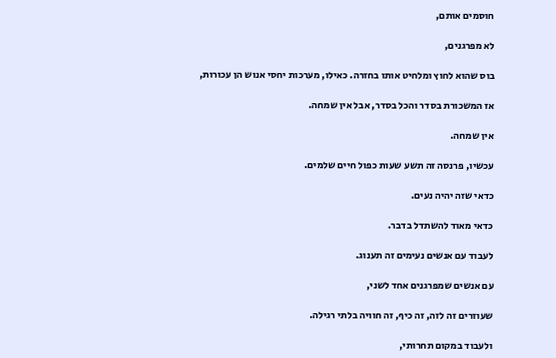חוסמים אותם,

לא מפרגנים,

בוס שהוא לחוץ ומלחיט אותו בחזרה. כאילו, מערכות יחסי אנוש הן עכורות,

אז המשכורת בסדר והכל בסדר, אבל אין שמחה.

אין שמחה.

עכשיו, פרנסה זה תשע שעות כפול חיים שלמים.

כדאי שזה יהיה נעים.

כדאי מאוד להשתדל בדבר.

לעבוד עם אנשים נעימים זה תענוג.

עם אנשים שמפרגנים אחד לשני,

שעוזרים זה לזה, זה כיף, זה חוויה בלתי רגילה.

ולעבוד במקום תחרותי,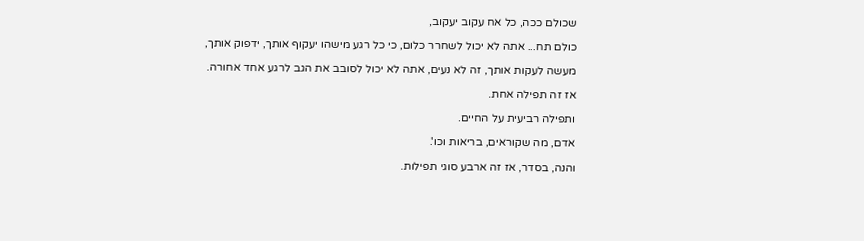שכולם ככה, כל אח עקוב יעקוב,

כולם תח... אתה לא יכול לשחרר כלום, כי כל רגע מישהו יעקוף אותך, ידפוק אותך,

מעשה לעקות אותך, זה לא נעים, אתה לא יכול לסובב את הגב לרגע אחד אחורה.

אז זה תפילה אחת.

ותפילה רביעית על החיים.

אדם, מה שקוראים, בריאות וכו'.

והנה, בסדר, אז זה ארבע סוגי תפילות.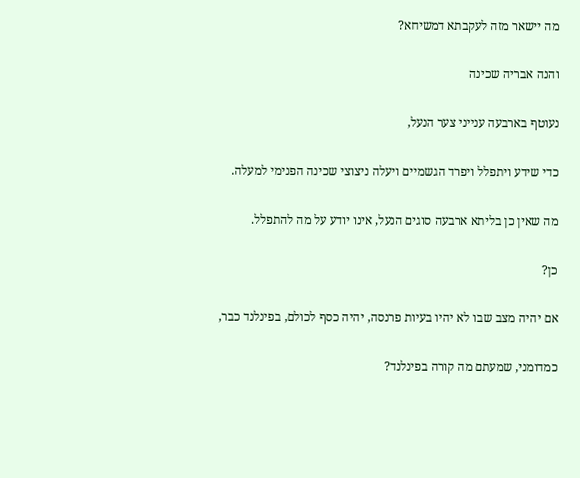מה יישאר מזה לעקבתא דמשיחא?

והנה אבריה שכינה

נעוטף בארבעה ענייני צער הנעל,

כדי שידע ויתפלל ויפרד הגשמיים ויעלה ניצוצי שכינה הפנימי למעלה.

מה שאין כן בליתא ארבעה סוגים הנעל, אינו יודע על מה להתפלל.

כן?

אם יהיה מצב שבו לא יהיו בעיות פרנסה, יהיה כסף לכולם, בפינלנד כבר,

כמדומני, שמעתם מה קורה בפינלנד?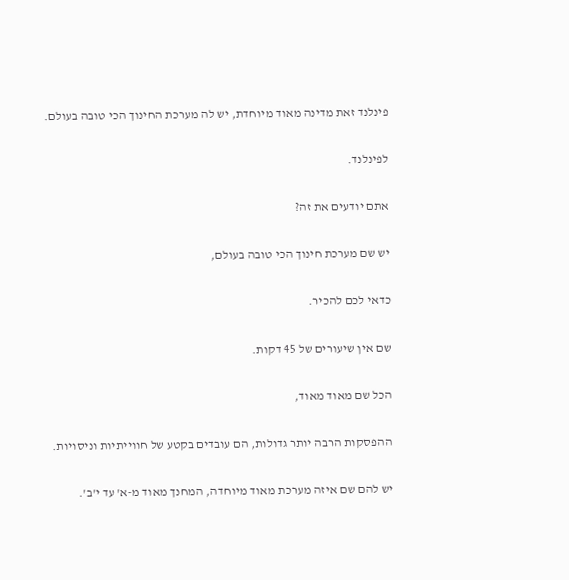פינלנד זאת מדינה מאוד מיוחדת, יש לה מערכת החינוך הכי טובה בעולם.

לפינלנד.

אתם יודעים את זה?

יש שם מערכת חינוך הכי טובה בעולם,

כדאי לכם להכיר.

שם אין שיעורים של 45 דקות.

הכל שם מאוד מאוד,

ההפסקות הרבה יותר גדולות, הם עובדים בקטע של חווייתיות וניסויות.

יש להם שם איזה מערכת מאוד מיוחדה, המחנך מאוד מ-א' עד י'ב'.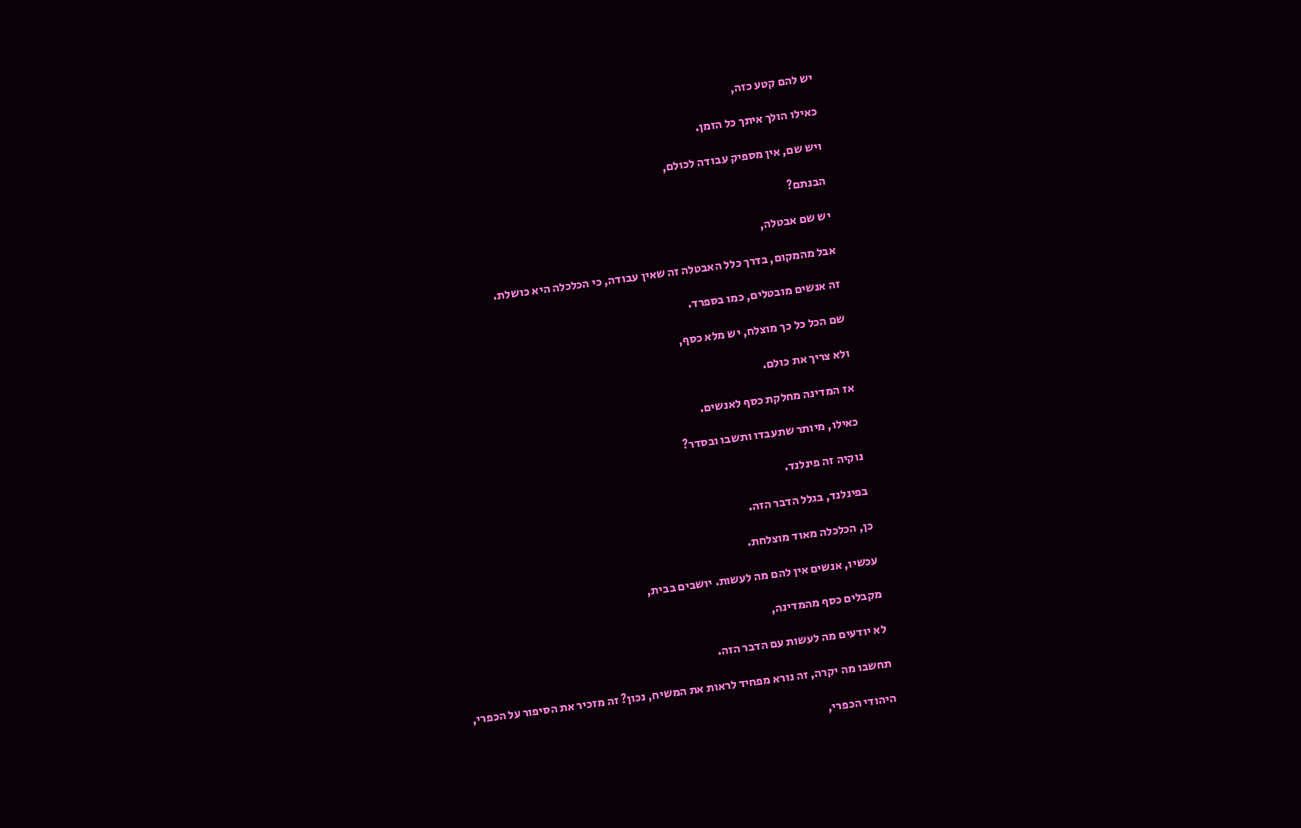יש להם קטע כזה,

כאילו הולך איתך כל הזמן.

ויש שם, אין מספיק עבודה לכולם,

הבנתם?

יש שם אבטלה,

אבל מהמקום, בדרך כלל האבטלה זה שאין עבודה, כי הכלכלה היא כושלת.

זה אנשים מובטלים, כמו בספרד.

שם הכל כל כך מוצלח, יש מלא כסף,

ולא צריך את כולם.

אז המדינה מחלקת כסף לאנשים.

כאילו, מיותר שתעבדו ותשבו ובסדר?

נוקיה זה פינלנד.

בפינלנד, בגלל הדבר הזה.

כן, הכלכלה מאוד מוצלחת.

עכשיו, אנשים אין להם מה לעשות. יושבים בבית,

מקבלים כסף מהמדינה,

לא יודעים מה לעשות עם הדבר הזה.

תחשבו מה יקרה, זה נורא מפחיד לראות את המשיח, נכון? זה מזכיר את הסיפור על הכפרי,

היהודי הכפרי,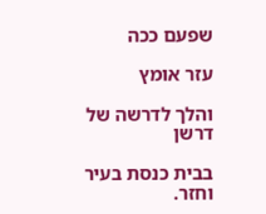שפעם ככה

עזר אומץ

והלך לדרשה של דרשן

בבית כנסת בעיר וחזר.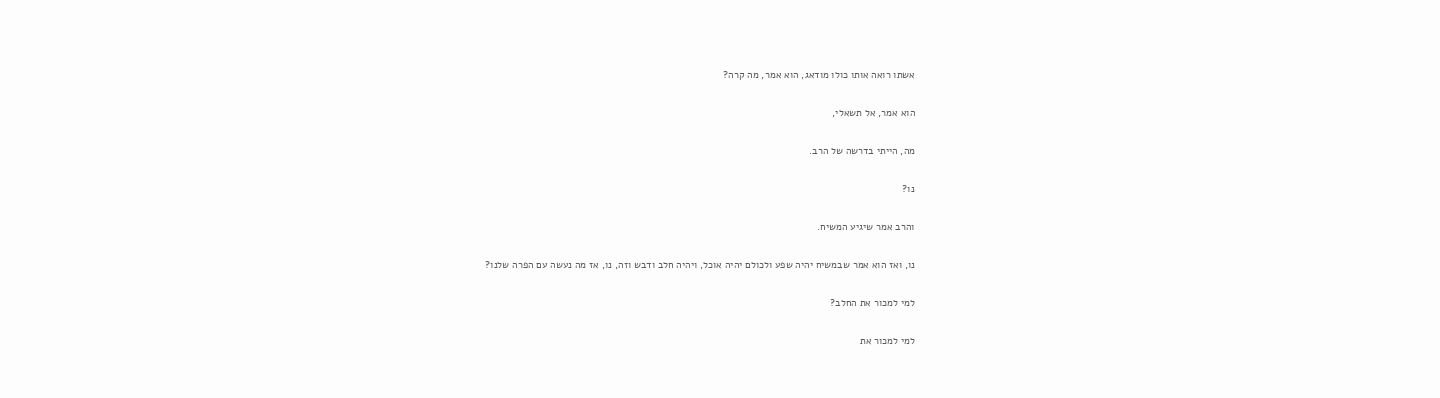אשתו רואה אותו כולו מודאג, הוא אמר, מה קרה?

הוא אמר, אל תשאלי,

מה, הייתי בדרשה של הרב.

נו?

והרב אמר שיגיע המשיח.

נו, ואז הוא אמר שבמשיח יהיה שפע ולכולם יהיה אוכל, ויהיה חלב ודבש וזה, נו, אז מה נעשה עם הפרה שלנו?

למי למכור את החלב?

למי למכור את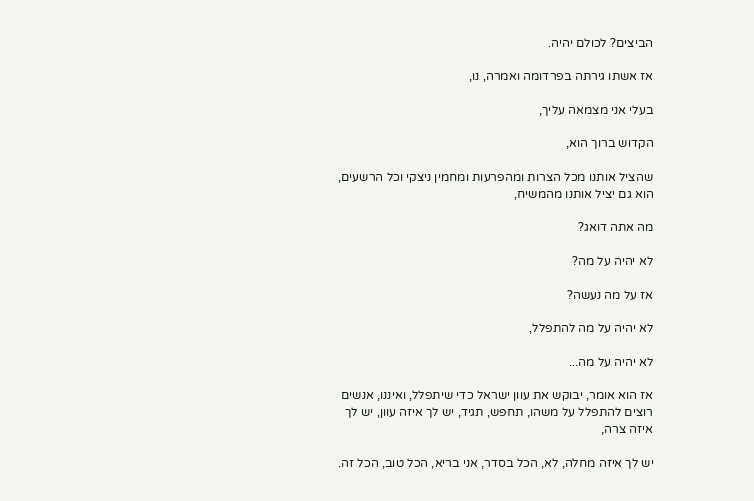הביצים? לכולם יהיה.

אז אשתו גירתה בפרדומה ואמרה, נו,

בעלי אני מצמאה עליך,

הקדוש ברוך הוא,

שהציל אותנו מכל הצרות ומהפרעות ומחמין ניצקי וכל הרשעים, הוא גם יציל אותנו מהמשיח,

מה אתה דואג?

לא יהיה על מה?

אז על מה נעשה?

לא יהיה על מה להתפלל,

לא יהיה על מה...

אז הוא אומר, יבוקש את עוון ישראל כדי שיתפלל, ואיננו, אנשים רוצים להתפלל על משהו, תחפש, תגיד, יש לך איזה עוון, יש לך איזה צרה,

יש לך איזה מחלה, לא, הכל בסדר, אני בריא, הכל טוב, הכל זה.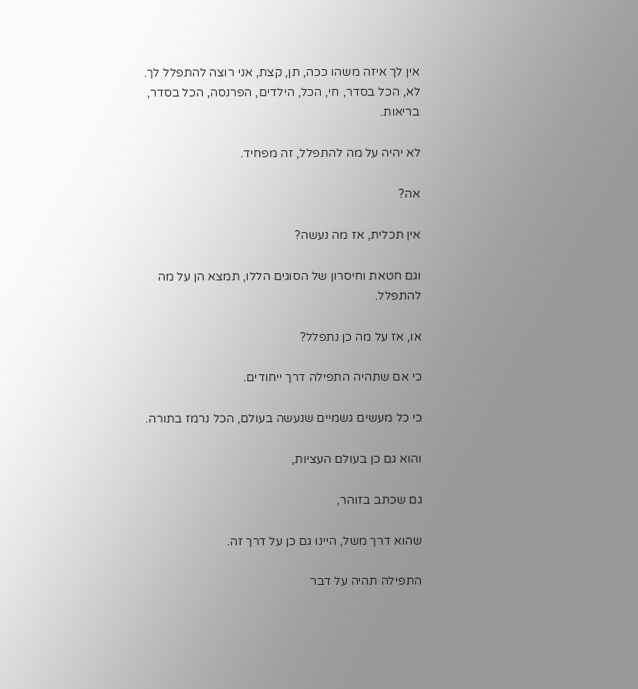אין לך איזה משהו ככה, תן, קצת, אני רוצה להתפלל לך. לא, הכל בסדר, חי, הכל, הילדים, הפרנסה, הכל בסדר, בריאות.

לא יהיה על מה להתפלל, זה מפחיד.

אה?

אין תכלית, אז מה נעשה?

וגם חטאת וחיסרון של הסוגים הללו, תמצא הן על מה להתפלל.

או, אז על מה כן נתפלל?

כי אם שתהיה התפילה דרך ייחודים.

כי כל מעשים גשמיים שנעשה בעולם, הכל נרמז בתורה.

והוא גם כן בעולם העציות,

גם שכתב בזוהר,

שהוא דרך משל, היינו גם כן על דרך זה.

התפילה תהיה על דבר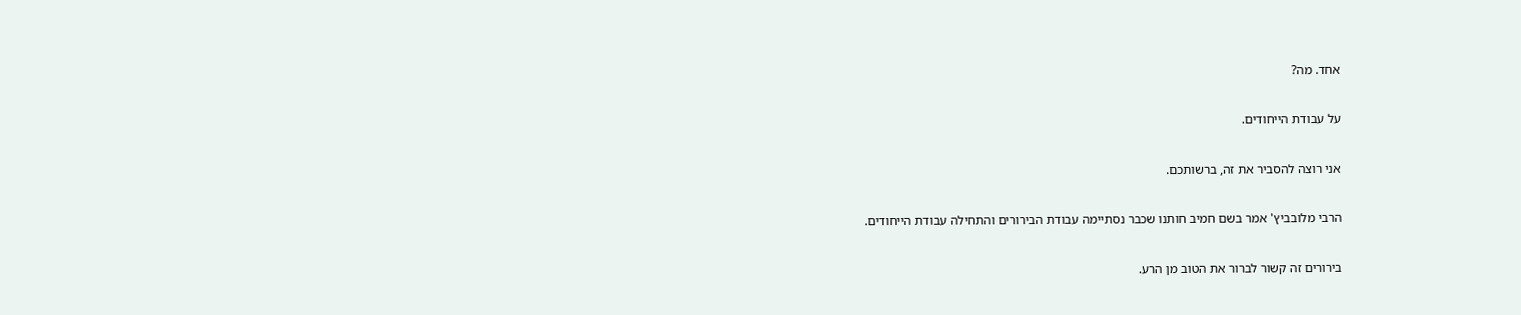אחד. מה?

על עבודת הייחודים.

אני רוצה להסביר את זה, ברשותכם.

הרבי מלובביץ' אמר בשם חמיב חותנו שכבר נסתיימה עבודת הבירורים והתחילה עבודת הייחודים.

בירורים זה קשור לברור את הטוב מן הרע.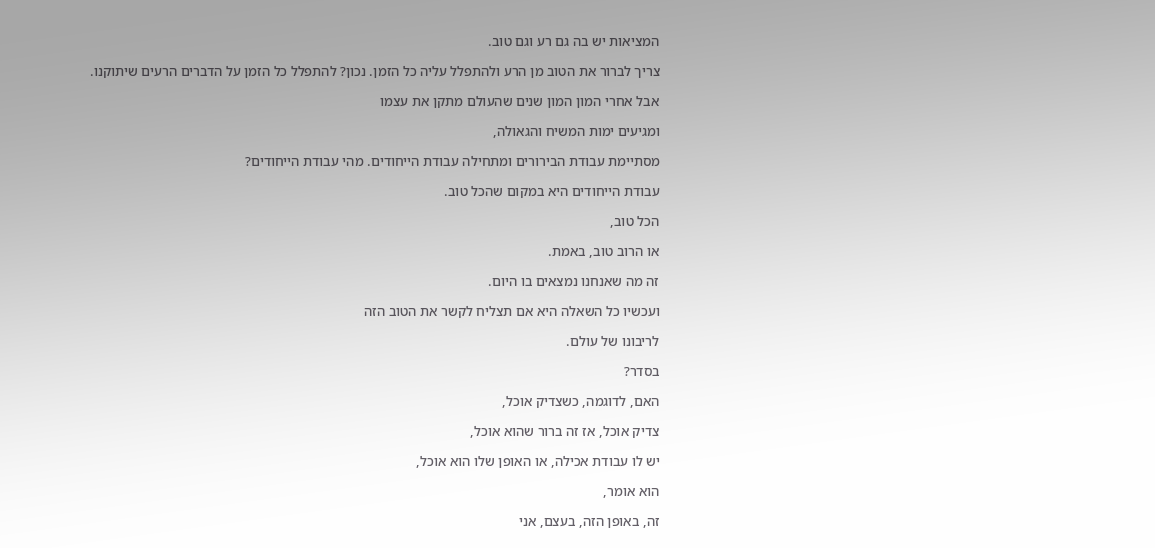המציאות יש בה גם רע וגם טוב.

צריך לברור את הטוב מן הרע ולהתפלל עליה כל הזמן. נכון? להתפלל כל הזמן על הדברים הרעים שיתוקנו.

אבל אחרי המון המון שנים שהעולם מתקן את עצמו

ומגיעים ימות המשיח והגאולה,

מסתיימת עבודת הבירורים ומתחילה עבודת הייחודים. מהי עבודת הייחודים?

עבודת הייחודים היא במקום שהכל טוב.

הכל טוב,

או הרוב טוב, באמת.

זה מה שאנחנו נמצאים בו היום.

ועכשיו כל השאלה היא אם תצליח לקשר את הטוב הזה

לריבונו של עולם.

בסדר?

האם, לדוגמה, כשצדיק אוכל,

צדיק אוכל, אז זה ברור שהוא אוכל,

יש לו עבודת אכילה, או האופן שלו הוא אוכל,

הוא אומר,

זה, באופן הזה, בעצם, אני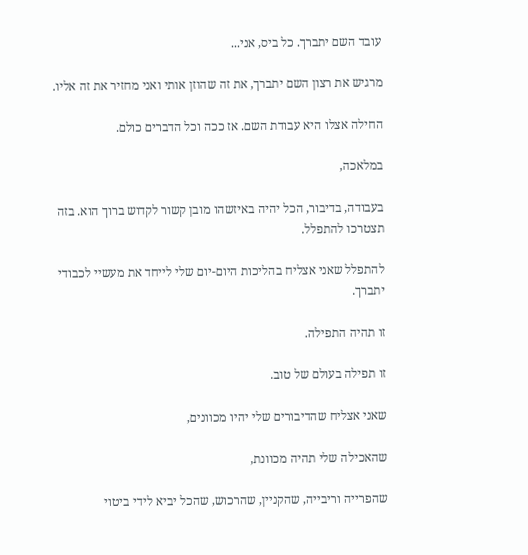עובד השם יתברך. כל ביס, אני...

מרגיש את רצון השם יתברך, את זה שהוזן אותי ואני מחזיר את זה אליו.

החילה אצלו היא עבודת השם. אז ככה וכל הדברים כולם.

במלאכה,

בעבודה, בדיבור, הכל יהיה באיזשהו מובן קשור לקדוש ברוך הוא. בזה תצטרכו להתפלל.

להתפלל שאני אצליח בהליכות היום-יום שלי לייחד את מעשיי לכבודי יתברך.

זו תהיה התפילה.

זו תפילה בעולם של טוב.

שאני אצליח שהדיבורים שלי יהיו מכוונים,

שהאכילה שלי תהיה מכוונת,

שהפרייה וריבייה, שהקניין, שהרכוש, שהכל יביא לידי ביטוי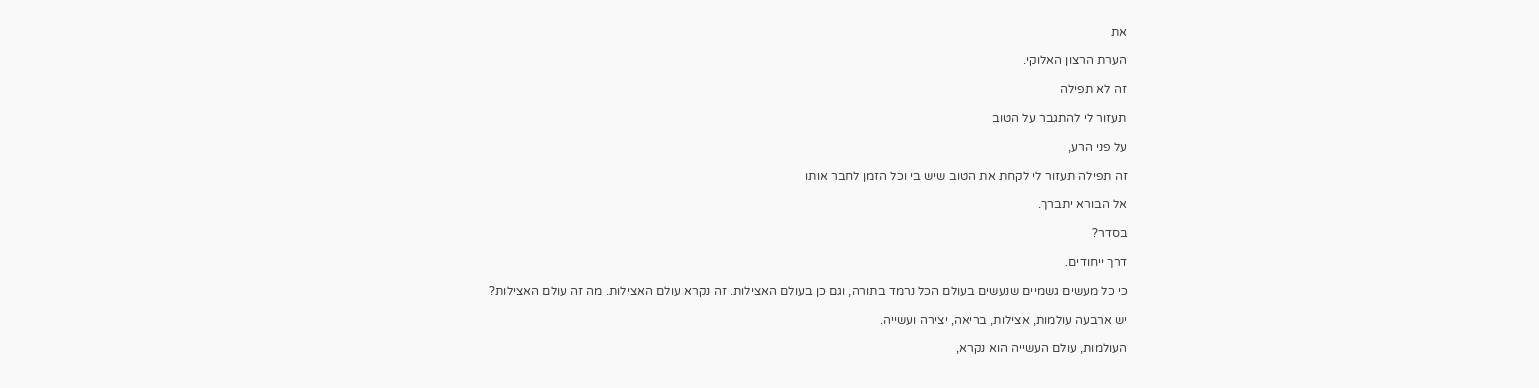את

הערת הרצון האלוקי.

זה לא תפילה

תעזור לי להתגבר על הטוב

על פני הרע,

זה תפילה תעזור לי לקחת את הטוב שיש בי וכל הזמן לחבר אותו

אל הבורא יתברך.

בסדר?

דרך ייחודים.

כי כל מעשים גשמיים שנעשים בעולם הכל נרמד בתורה, וגם כן בעולם האצילות. זה נקרא עולם האצילות. מה זה עולם האצילות?

יש ארבעה עולמות, אצילות, בריאה, יצירה ועשייה.

העולמות, עולם העשייה הוא נקרא,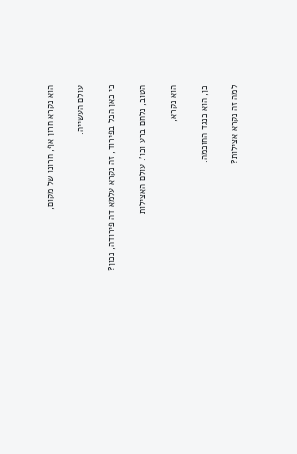הוא נקרא חרון אף, חרונו של מקום,

עולם העשייה.

כי כאן הכל בפירוד, זה נקרא עלמא דה פירודה, נכון?

הטוב, נלחם ברע וכו'. עולם האצילות

הוא נקרא,

כן, הוא כנגד החוכמה.

למה זה נקרא אצילות?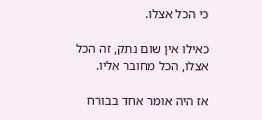כי הכל אצלו.

כאילו אין שום נתק, זה הכל אצלו, הכל מחובר אליו.

אז היה אומר אחד בבורח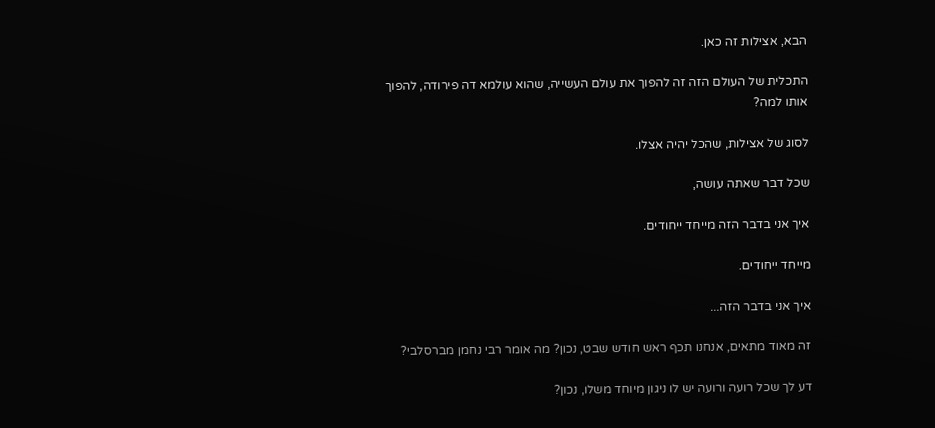הבא, אצילות זה כאן.

התכלית של העולם הזה זה להפוך את עולם העשייה, שהוא עולמא דה פירודה, להפוך אותו למה?

לסוג של אצילות, שהכל יהיה אצלו.

שכל דבר שאתה עושה,

איך אני בדבר הזה מייחד ייחודים.

מייחד ייחודים.

איך אני בדבר הזה...

זה מאוד מתאים, אנחנו תכף ראש חודש שבט, נכון? מה אומר רבי נחמן מברסלבי?

דע לך שכל רועה ורועה יש לו ניגון מיוחד משלו, נכון?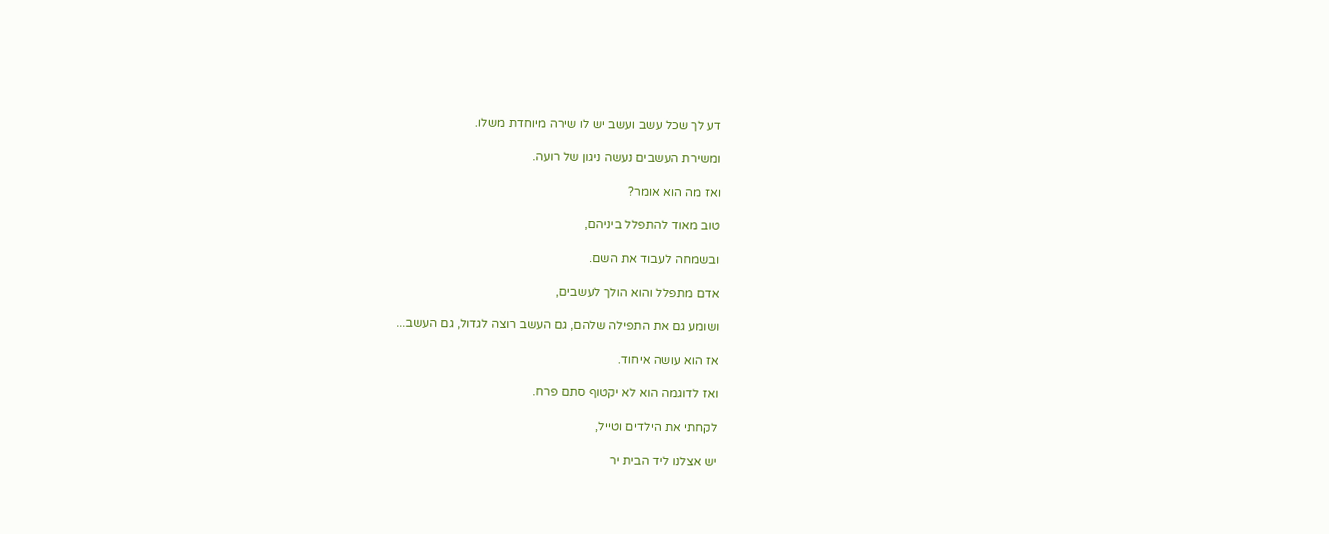דע לך שכל עשב ועשב יש לו שירה מיוחדת משלו.

ומשירת העשבים נעשה ניגון של רועה.

ואז מה הוא אומר?

טוב מאוד להתפלל ביניהם,

ובשמחה לעבוד את השם.

אדם מתפלל והוא הולך לעשבים,

ושומע גם את התפילה שלהם, גם העשב רוצה לגדול, גם העשב...

אז הוא עושה איחוד.

ואז לדוגמה הוא לא יקטוף סתם פרח.

לקחתי את הילדים וטייל,

יש אצלנו ליד הבית יר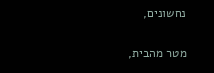נחשונים,

מטר מהבית,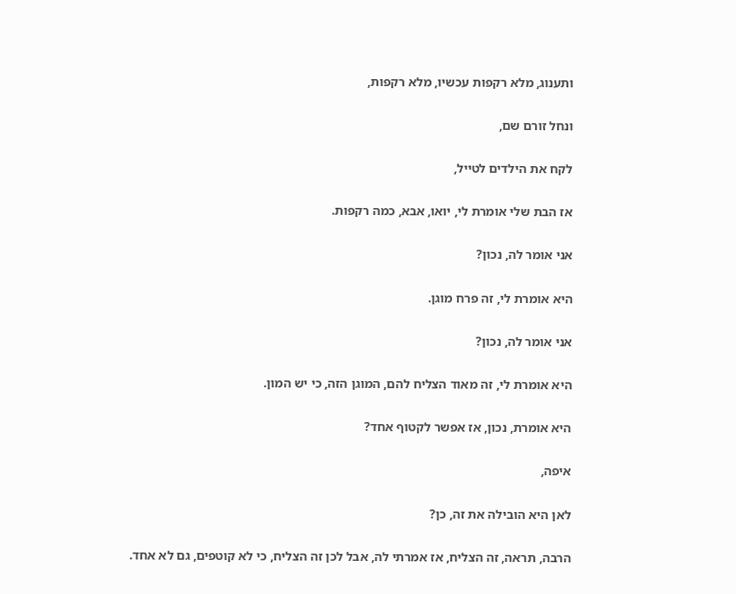ותענוג, מלא רקפות עכשיו, מלא רקפות,

ונחל זורם שם,

לקח את הילדים לטייל,

אז הבת שלי אומרת לי, יואו, אבא, כמה רקפות.

אני אומר לה, נכון?

היא אומרת לי, זה פרח מוגן.

אני אומר לה, נכון?

היא אומרת לי, זה מאוד הצליח להם, המוגן הזה, כי יש המון.

היא אומרת, נכון, אז אפשר לקטוף אחד?

איפה,

לאן היא הובילה את זה, כן?

הרבה, תראה, זה הצליח, אז אמרתי לה, אבל לכן זה הצליח, כי לא קוטפים, גם לא אחד.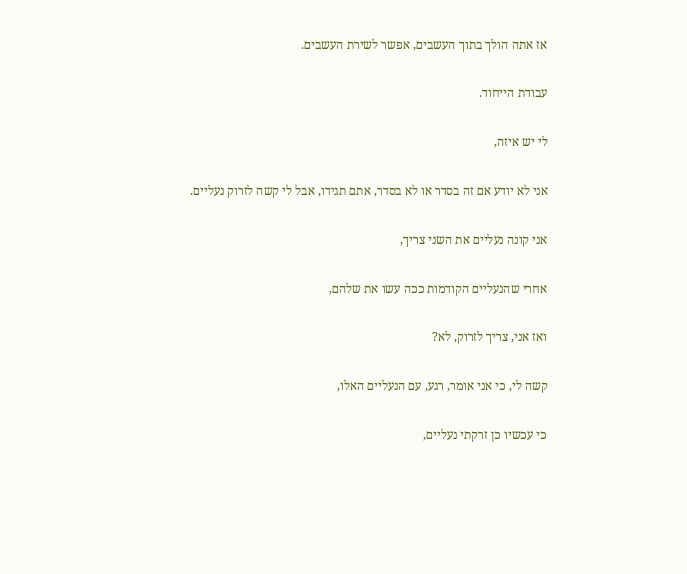אז אתה הולך בתוך העשבים, אפשר לשירת העשבים.

עבודת הייחוד.

לי יש איזה,

אני לא יודע אם זה בסדר או לא בסדר, אתם תגידו, אבל לי קשה לזרוק נעליים.

אני קונה נעליים את השני צריך,

אחרי שהנעליים הקודמות ככה עשו את שלהם,

ואז אני, צריך לזרוק, לא?

קשה לי, כי אני אומר, רגע, עם הנעליים האלו,

כי עכשיו כן זרקתי נעליים,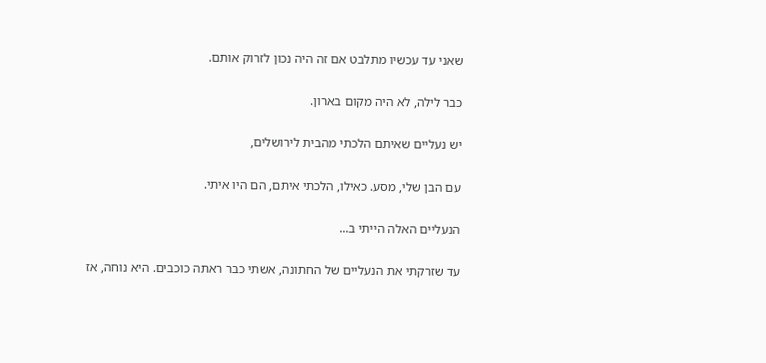שאני עד עכשיו מתלבט אם זה היה נכון לזרוק אותם.

כבר לילה, לא היה מקום בארון.

יש נעליים שאיתם הלכתי מהבית לירושלים,

עם הבן שלי, מסע. כאילו, הלכתי איתם, הם היו איתי.

הנעליים האלה הייתי ב...

עד שזרקתי את הנעליים של החתונה, אשתי כבר ראתה כוכבים. היא נוחה, אז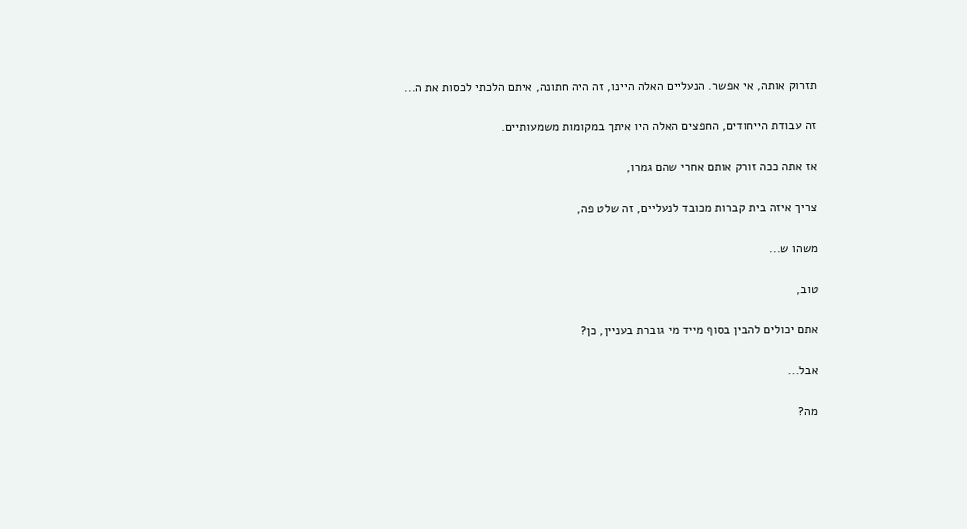תזרוק אותה, אי אפשר. הנעליים האלה היינו, זה היה חתונה, איתם הלכתי לכסות את ה...

זה עבודת הייחודים, החפצים האלה היו איתך במקומות משמעותיים.

אז אתה ככה זורק אותם אחרי שהם גמרו,

צריך איזה בית קברות מכובד לנעליים, זה שלט פה,

משהו ש...

טוב,

אתם יכולים להבין בסוף מייד מי גוברת בעניין, כן?

אבל...

מה?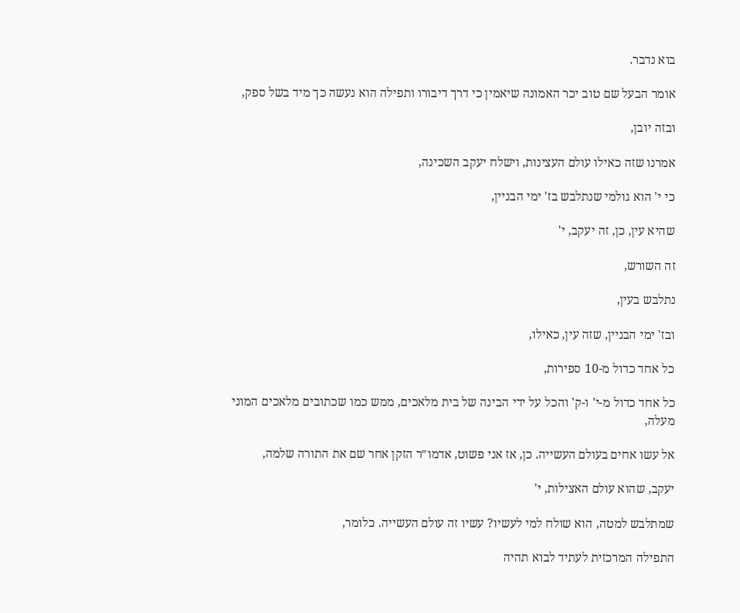בוא נדבר.

אומר הבעל שם טוב יכר האמונה שיאמין כי דרך דיבורו ותפילה הוא נעשה כך מיד בשל ספק,

ובזה יובן,

אמרנו שזה כאילו עולם העצינות, וישלח יעקב השכינה,

כי י' הוא גולמי שנתלבש בז' ימי הבניין,

שהיא עין, כן, זה יעקב, י'

זה השורש,

נתלבש בעין,

ובז' ימי הבניין, שזה עין, כאילו,

כל אחד כדול מ-10 ספירות,

כל אחד כדול מ-י' ו-ק' והכל על ידי הבינה של בית מלאכים, ממש כמו שכתובים מלאכים המוני מעלה,

אל עשו אחים בעולם העשייה. כן, אז אני פשוט, אדמו״ר הזקן אחר שם את התורה שלמה,

יעקב, שהוא עולם האצילות, י'

שמתלבש למטה, הוא שולח למי לעשיו? עשיו זה עולם העשייה. כלומר,

התפילה המרכזית לעתיד לבוא תהיה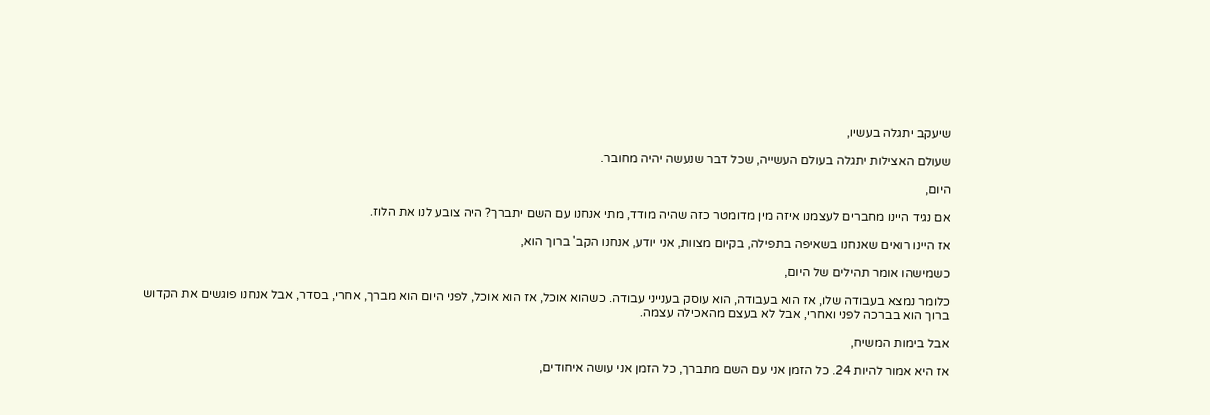שיעקב יתגלה בעשיו,

שעולם האצילות יתגלה בעולם העשייה, שכל דבר שנעשה יהיה מחובר.

היום,

אם נגיד היינו מחברים לעצמנו איזה מין מדומטר כזה שהיה מודד, מתי אנחנו עם השם יתברך? היה צובע לנו את הלוז.

אז היינו רואים שאנחנו בשאיפה בתפילה, בקיום מצוות, אני יודע, אנחנו הקב' ברוך הוא,

כשמישהו אומר תהילים של היום,

כלומר נמצא בעבודה שלו, אז הוא בעבודה, הוא עוסק בענייני עבודה. כשהוא אוכל, אז הוא אוכל, לפני היום הוא מברך, אחרי, בסדר, אבל אנחנו פוגשים את הקדוש ברוך הוא בברכה לפני ואחרי, אבל לא בעצם מהאכילה עצמה.

אבל בימות המשיח,

אז היא אמור להיות 24. כל הזמן אני עם השם מתברך, כל הזמן אני עושה איחודים,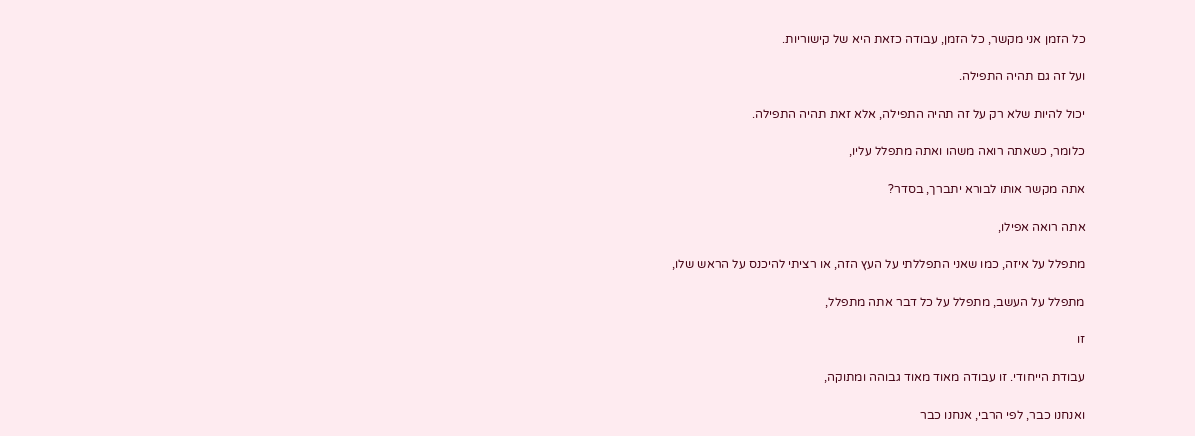כל הזמן אני מקשר, כל הזמן, עבודה כזאת היא של קישוריות.

ועל זה גם תהיה התפילה.

יכול להיות שלא רק על זה תהיה התפילה, אלא זאת תהיה התפילה.

כלומר, כשאתה רואה משהו ואתה מתפלל עליו,

אתה מקשר אותו לבורא יתברך, בסדר?

אתה רואה אפילו,

מתפלל על איזה, כמו שאני התפללתי על העץ הזה, או רציתי להיכנס על הראש שלו,

מתפלל על העשב, מתפלל על כל דבר אתה מתפלל,

זו

עבודת הייחודי. זו עבודה מאוד מאוד גבוהה ומתוקה,

ואנחנו כבר, לפי הרבי, אנחנו כבר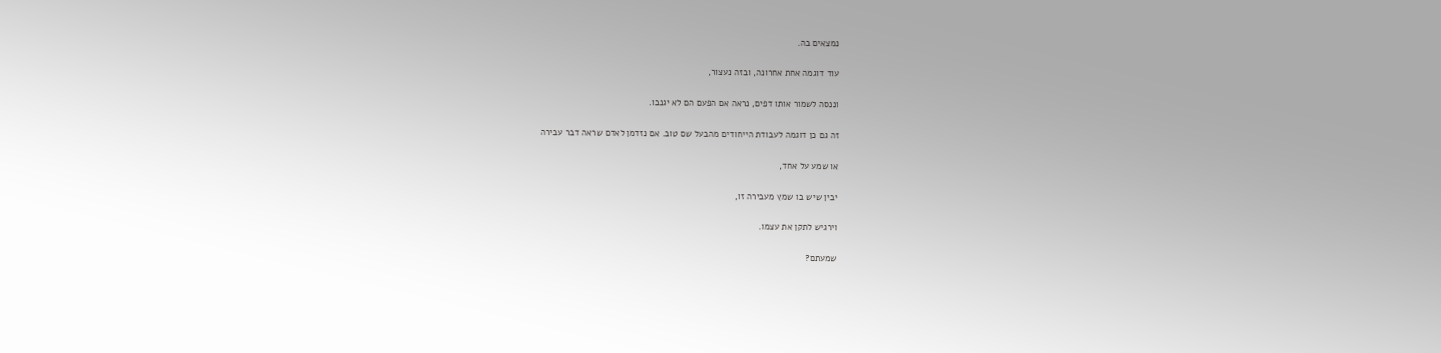נמצאים בה.

עוד דוגמה אחת אחרונה, ובזה נעצור,

וננסה לשמור אותו דפים, נראה אם הפעם הם לא יגנבו.

זה גם כן דוגמה לעבודת הייחודים מהבעל שם טוב. אם נזדמן לאדם שראה דבר עבירה

או שמע על אחד,

יבין שיש בו שמץ מעבירה זו,

וירגיש לתקן את עצמו.

שמעתם?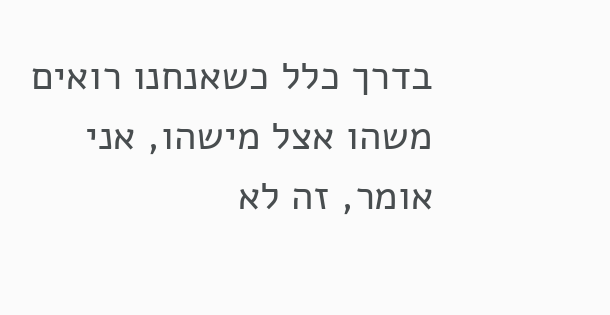בדרך כלל כשאנחנו רואים משהו אצל מישהו, אני אומר, זה לא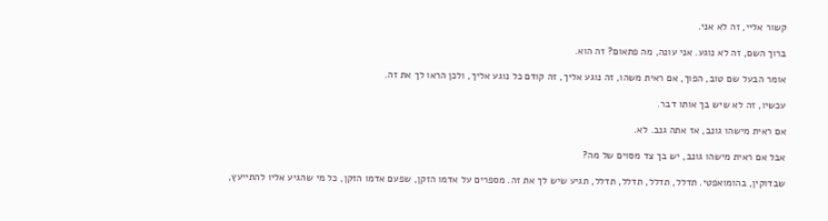קשור אליי, זה לא אני.

ברוך השם, זה לא נוגע. אני עונה, מה פתאום? זה הוא.

אומר הבעל שם טוב, הפוך, אם ראית משהו, זה נוגע אליך, זה קודם כל נוגע אליך, ולכן הראו לך את זה.

עכשיו, זה לא שיש בך אותו דבר.

אם ראית מישהו גונב, אז אתה גנב. לא.

אבל אם ראית מישהו גונב, יש בך צד מסוים של מה?

שבדוקין, בהומואפטי. תדלל, תדלל, תדלל, תדלל, תגיע שיש לך את זה. מספרים על אדמו הזקן, שפעם אדמו הזקן, כל מי שהגיע אליו להתייעץ,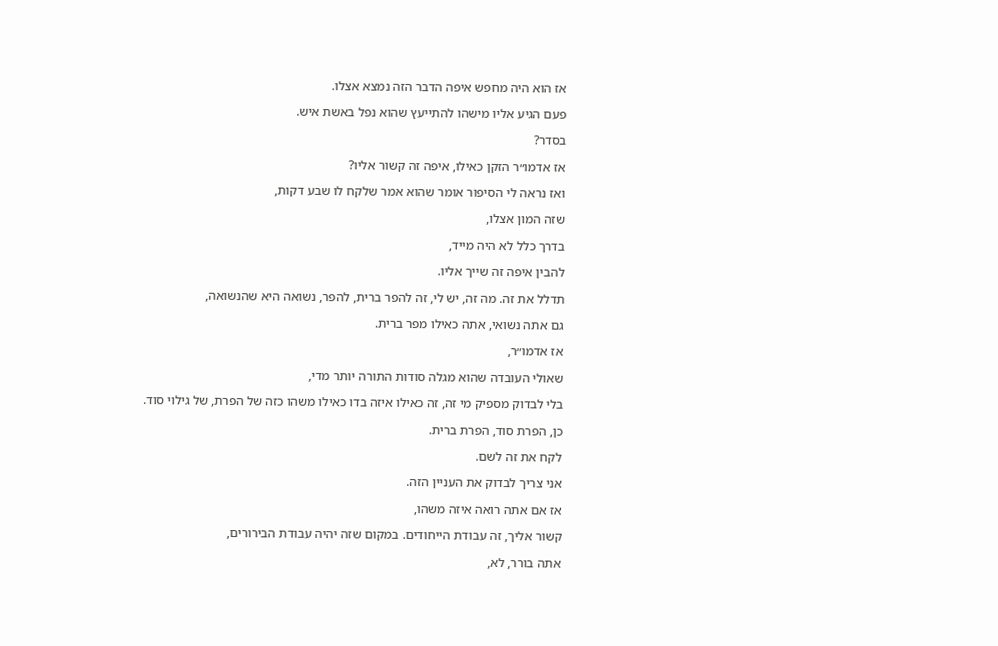אז הוא היה מחפש איפה הדבר הזה נמצא אצלו.

פעם הגיע אליו מישהו להתייעץ שהוא נפל באשת איש.

בסדר?

אז אדמו״ר הזקן כאילו, איפה זה קשור אליו?

ואז נראה לי הסיפור אומר שהוא אמר שלקח לו שבע דקות,

שזה המון אצלו,

בדרך כלל לא היה מייד,

להבין איפה זה שייך אליו.

תדלל את זה. מה זה, יש לי, זה להפר ברית, להפר, נשואה היא שהנשואה,

גם אתה נשואי, אתה כאילו מפר ברית.

אז אדמו״ר,

שאולי העובדה שהוא מגלה סודות התורה יותר מדי,

בלי לבדוק מספיק מי זה, זה כאילו איזה בדו כאילו משהו כזה של הפרת, של גילוי סוד.

כן, הפרת סוד, הפרת ברית.

לקח את זה לשם.

אני צריך לבדוק את העניין הזה.

אז אם אתה רואה איזה משהו,

קשור אליך, זה עבודת הייחודים. במקום שזה יהיה עבודת הבירורים,

אתה בורר, לא,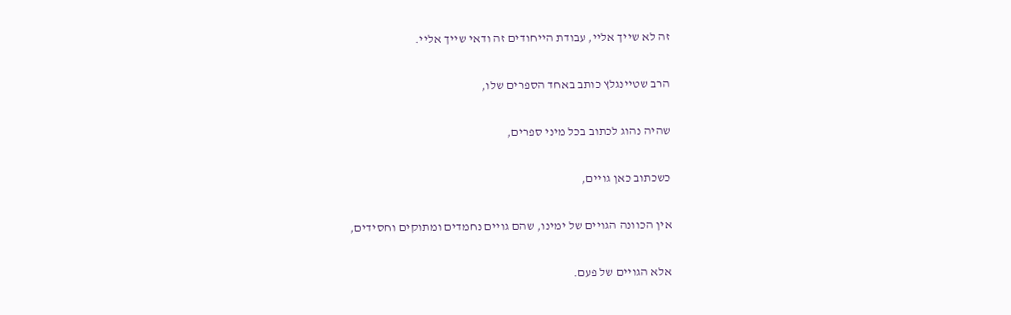זה לא שייך אליי, עבודת הייחודים זה ודאי שייך אליי.

הרב שטיינגלץ כותב באחד הספרים שלו,

שהיה נהוג לכתוב בכל מיני ספרים,

כשכתוב כאן גויים,

אין הכוונה הגויים של ימינו, שהם גויים נחמדים ומתוקים וחסידים,

אלא הגויים של פעם.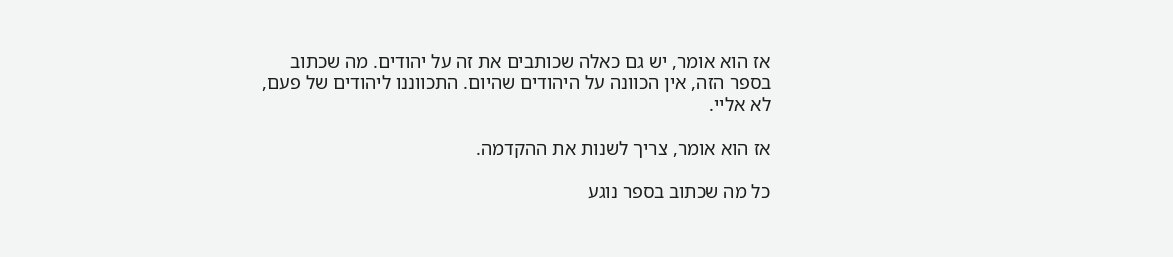אז הוא אומר, יש גם כאלה שכותבים את זה על יהודים. מה שכתוב בספר הזה, אין הכוונה על היהודים שהיום. התכווננו ליהודים של פעם, לא אליי.

אז הוא אומר, צריך לשנות את ההקדמה.

כל מה שכתוב בספר נוגע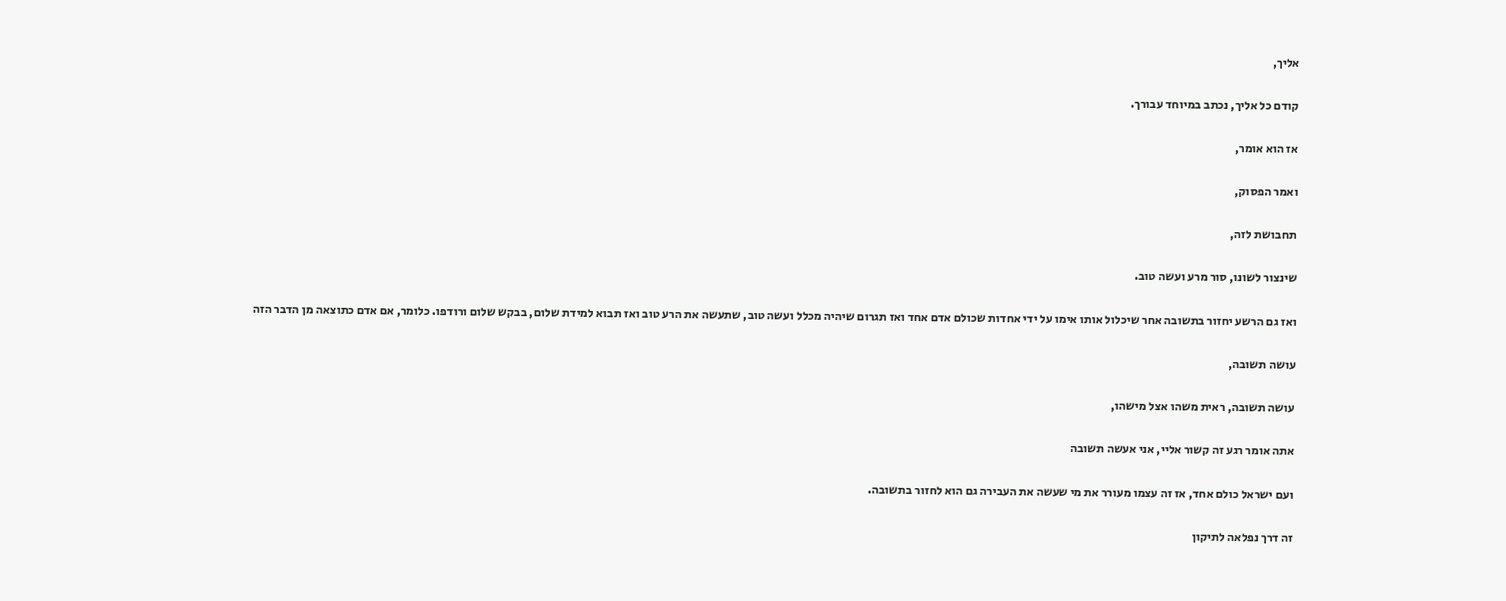אליך,

קודם כל אליך, נכתב במיוחד עבורך.

אז הוא אומר,

ואמר הפסוק,

תחבושת לזה,

שינצור לשונו, סור מרע ועשה טוב.

ואז גם הרשע יחזור בתשובה אחר שיכלול אותו אימו על ידי אחדות שכולם אדם אחד ואז תגרום שיהיה מכלל ועשה טוב, שתעשה את הרע טוב ואז תבוא למידת שלום, בבקש שלום ורודפו. כלומר, אם אדם כתוצאה מן הדבר הזה

עושה תשובה,

עושה תשובה, ראית משהו אצל מישהו,

אתה אומר רגע זה קשור אליי, אני אעשה תשובה

ועם ישראל כולם אחד, אז זה עצמו מעורר את מי שעשה את העבירה גם הוא לחזור בתשובה.

זה דרך נפלאה לתיקון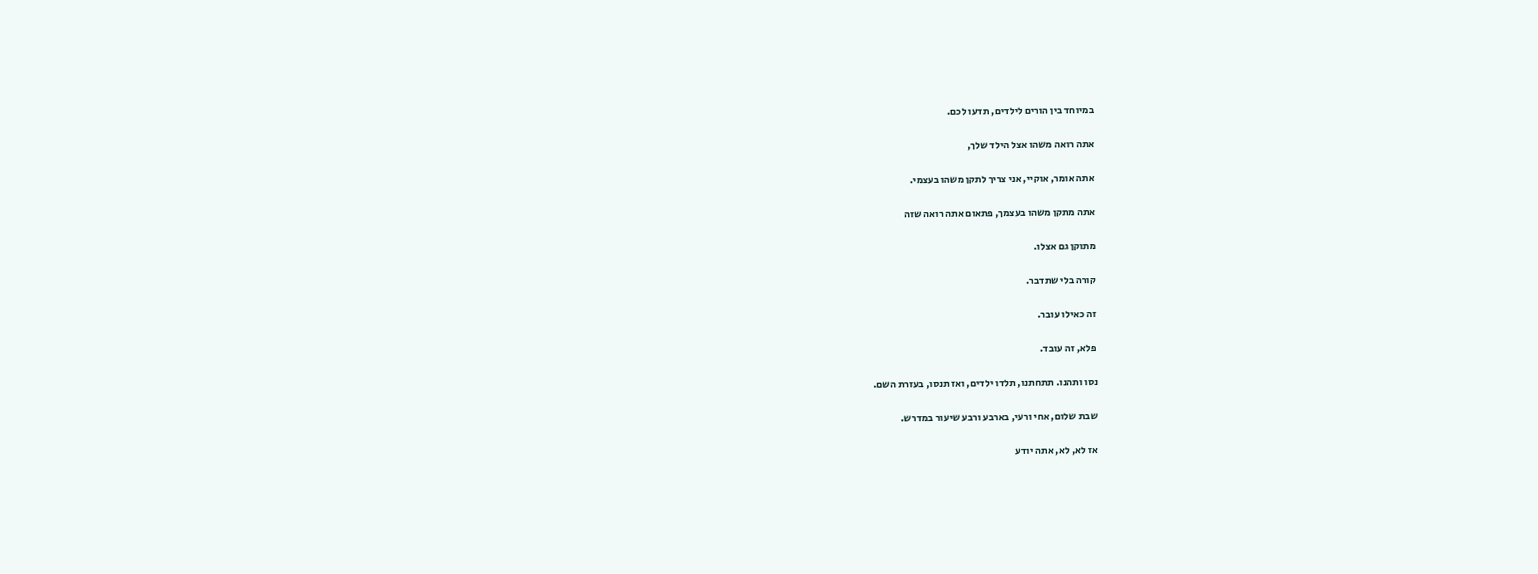במיוחד בין הורים לילדים, תדעו לכם.

אתה רואה משהו אצל הילד שלך,

אתה אומר, אוקיי, אני צריך לתקן משהו בעצמי.

אתה מתקן משהו בעצמך, פתאום אתה רואה שזה

מתוקן גם אצלו.

קורה בלי שתדבר.

זה כאילו עובר.

פלא, זה עובד.

נסו ותהנו. תתחתנו, תלדו ילדים, ואז תנסו, בעזרת השם.

שבת שלום, אחי ורעי, בארבע ורבע שיעור במדרש.

אז לא, לא, אתה יודע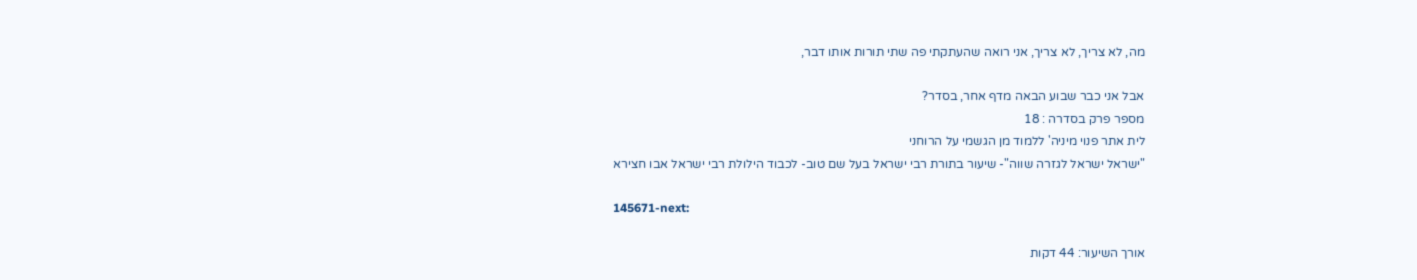מה, לא צריך, לא צריך, אני רואה שהעתקתי פה שתי תורות אותו דבר,

אבל אני כבר שבוע הבאה מדף אחר, בסדר?
מספר פרק בסדרה : 18
לית אתר פנוי מיניה' ללמוד מן הגשמי על הרוחני
"ישראל ישראל לגזרה שווה"- שיעור בתורת רבי ישראל בעל שם טוב- לכבוד הילולת רבי ישראל אבו חצירא

145671-next:

אורך השיעור: 44 דקות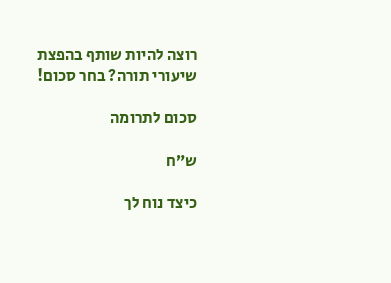רוצה להיות שותף בהפצת שיעורי תורה? בחר סכום!

סכום לתרומה

ש”ח

כיצד נוח לך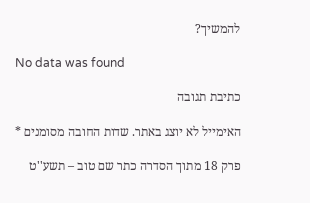להמשיך?

No data was found

כתיבת תגובה

האימייל לא יוצג באתר. שדות החובה מסומנים *

פרק 18 מתוך הסדרה כתר שם טוב – תשע''ט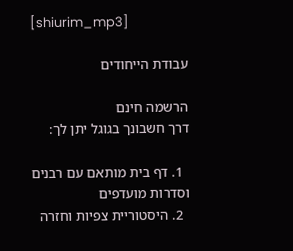[shiurim_mp3]

עבודת הייחודים

הרשמה חינם
דרך חשבונך בגוגל יתן לך:

  1. דף בית מותאם עם רבנים וסדרות מועדפים
  2. היסטוריית צפיות וחזרה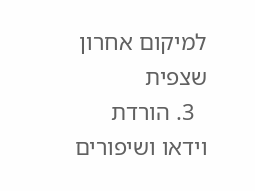למיקום אחרון שצפית
  3. הורדת וידאו ושיפורים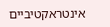אינטראקטיביים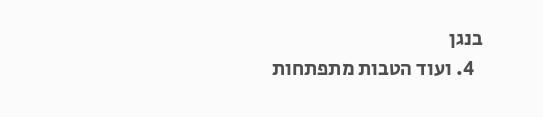בנגן
  4. ועוד הטבות מתפתחות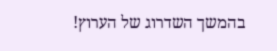בהמשך השדרוג של הערוץ!